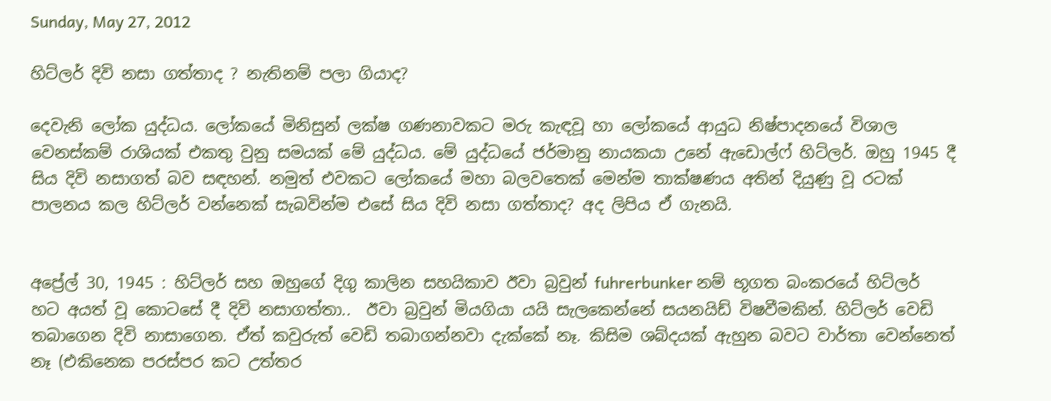Sunday, May 27, 2012

හිට්ලර් දිවි නසා ගත්තාද ? නැතිනම් පලා ගියාද?

දෙවැනි ලෝක යුද්ධය. ලෝකයේ මිනිසුන් ලක්ෂ ගණනාවකට මරු කැඳවූ හා ලෝකයේ ආයුධ නිෂ්පාදනයේ විශාල වෙනස්කම් රාශියක් එකතු වුනු සමයක් මේ යුද්ධය. මේ යුද්ධයේ ජර්මානු නායකයා උනේ ඇඩොල්ෆ් හිට්ලර්. ඔහු 1945 දී සිය දිවි නසාගත් බව සඳහන්. නමුත් එවකට ලෝකයේ මහා බලවතෙක් මෙන්ම තාක්ෂණය අතින් දියුණු වූ රටක් පාලනය කල හිට්ලර් වන්නෙක් සැබවින්ම එසේ සිය දිවි නසා ගත්තාද? අද ලිපිය ඒ ගැනයි.


අප්‍රේල් 30, 1945 : හිට්ලර් සහ ඔහුගේ දිගු කාලින සහයිකාව ඊවා බ්‍රවුන් fuhrerbunker නම් භූගත බංකරයේ හිට්ලර් හට අයත් වූ කොටසේ දී දිවි නසාගත්තා..  ඊවා බ්‍රවුන් මියගියා යයි සැලකෙන්නේ සයනයිඩ් විෂවීමකින්. හිට්ලර් වෙඩි තබාගෙන දිවි නාසාගෙන. ඒත් කවුරුත් වෙඩි තබාගන්නවා දැක්කේ නෑ. කිසිම ශබ්දයක් ඇහුන බවට වාර්තා වෙන්නෙත් නෑ (එකිනෙක පරස්පර කට උත්තර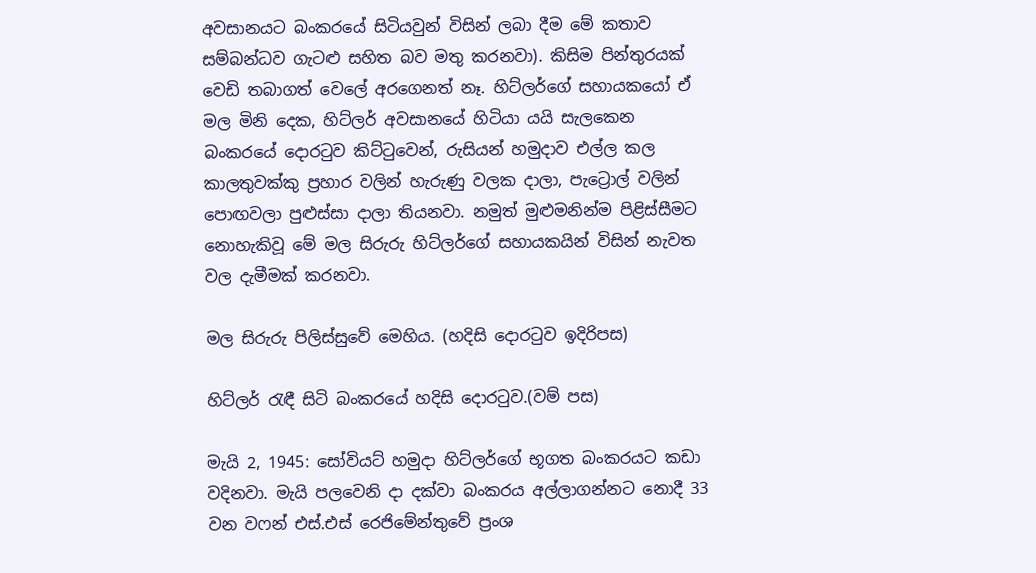අවසානයට බංකරයේ සිටියවුන් විසින් ලබා දීම මේ කතාව සම්බන්ධව ගැටළු සහිත බව මතු කරනවා). කිසිම පින්තුරයක් වෙඩි තබාගත් වෙලේ අරගෙනත් නෑ. හිට්ලර්ගේ සහායකයෝ ඒ මල මිනි දෙක, හිට්ලර් අවසානයේ හිටියා යයි සැලකෙන බංකරයේ දොරටුව කිට්ටුවෙන්, රුසියන් හමුදාව එල්ල කල කාලතුවක්කු ප්‍රහාර වලින් හැරුණු වලක දාලා, පැට්‍රොල් වලින් පොඟවලා පුළුස්සා දාලා තියනවා. නමුත් මුළුමනින්ම පිළිස්සීමට නොහැකිවූ මේ මල සිරුරු හිට්ලර්ගේ සහායකයින් විසින් නැවත වල දැමීමක් කරනවා.

මල සිරුරු පිලිස්සුවේ මෙහිය. (හදිසි දොරටුව ඉදිරිපස)

හිට්ලර් රැඳී සිටි බංකරයේ හදිසි දොරටුව.(වම් පස)

මැයි 2, 1945: සෝවියට් හමුදා හිට්ලර්ගේ භූගත බංකරයට කඩා වදිනවා. මැයි පලවෙනි දා දක්වා බංකරය අල්ලාගන්නට නොදී 33 වන වෆන් එස්.එස් රෙජිමේන්තුවේ ප්‍රංශ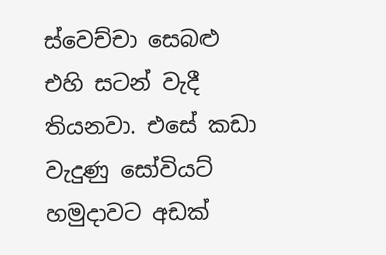ස්වෙච්චා සෙබළු එහි සටන් වැදී තියනවා. එසේ කඩා වැදුණු සෝවියට් හමුදාවට අඩක්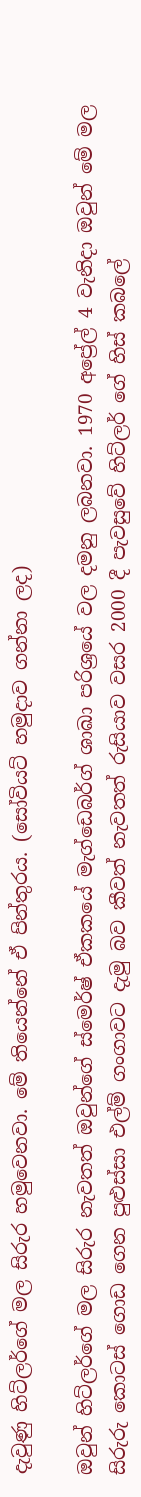දැවුණු හිට්ලර්ගේ මල සිරුර හමුවෙනවා. මේ තියෙන්නේ ඒ පින්තුරය. (සෝවියට් හමුදාව ගන්නා ලද)

ඔවුන් හිට්ලර්ගේ මල සිරුර නැවතත් ඔවුන්ගේ ස්මෙර්ෂ් ඒකකයේ මැග්ඩෙබර්ග් ශාඛා පරිශ්‍රයේ වල දමනු ලබනවා. 1970 අප්‍රේල් 4 වැනිදා ඔවුන් මේ මල සිරුරු කොටස් ගොඩ ගෙන පුළුස්සා එල්ම් ගංගාවට දැමු බව කීවත් නැවතත් රුසියාව වසර 2000 දී පැවසුවේ හිට්ලර් ගේ හිස් කබලේ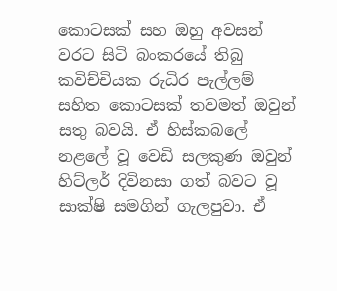කොටසක් සහ ඔහු අවසන් වරට සිටි බංකරයේ තිබු කවිච්චියක රුධිර පැල්ලම් සහිත කොටසක් තවමත් ඔවුන් සතු බවයි. ඒ හිස්කබලේ නළලේ වූ වෙඩි සලකුණ ඔවුන් හිට්ලර් දිවිනසා ගත් බවට වූ සාක්ෂි සමගින් ගැලපුවා. ඒ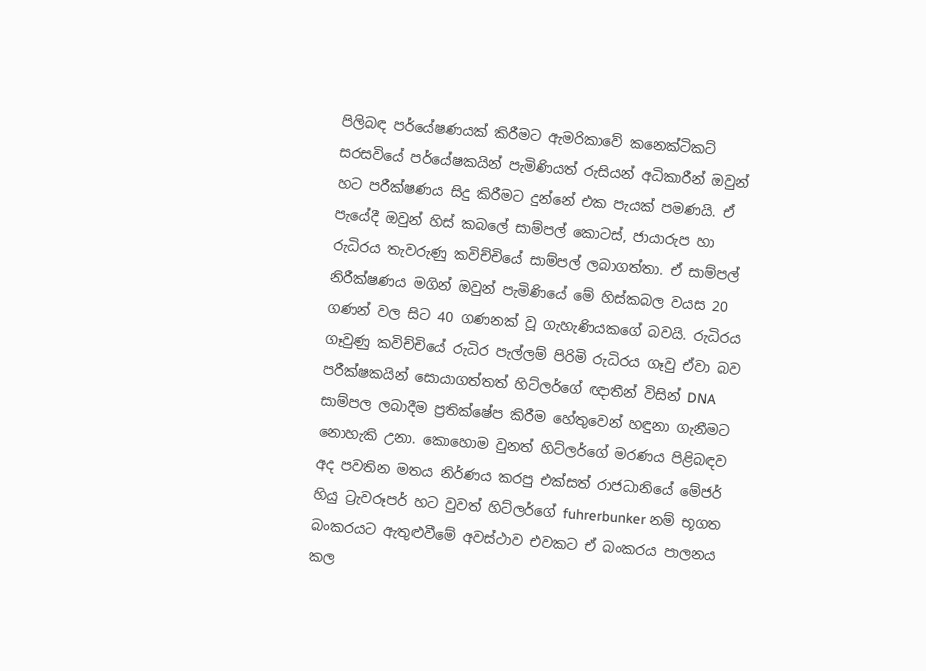පිලිබඳ පර්යේෂණයක් කිරීමට ඇමරිකාවේ කනෙක්ටිකට් සරසවියේ පර්යේෂකයින් පැමිණියත් රුසියන් අධිකාරීන් ඔවුන් හට පරීක්ෂණය සිදු කිරීමට දුන්නේ එක පැයක් පමණයි. ඒ පැයේදී ඔවුන් හිස් කබලේ සාම්පල් කොටස්, ජායාරුප හා රුධිරය තැවරුණු කවිච්චියේ සාම්පල් ලබාගත්තා. ඒ සාම්පල් නිරීක්ෂණය මගින් ඔවුන් පැමිණියේ මේ හිස්කබල වයස 20 ගණන් වල සිට 40 ගණනක් වූ ගැහැණියකගේ බවයි. රුධිරය ගෑවුණු කවිච්චියේ රුධිර පැල්ලම් පිරිමි රුධිරය ගෑවු ඒවා බව පරීක්ෂකයින් සොයාගත්තත් හිට්ලර්ගේ ඥාතීන් විසින් DNA සාම්පල ලබාදීම ප්‍රතික්ෂේප කිරීම හේතුවෙන් හඳුනා ගැනීමට නොහැකි උනා. කොහොම වුනත් හිට්ලර්ගේ මරණය පිළිබඳව අද පවතින මතය නිර්ණය කරපු එක්සත් රාජධානියේ මේජර් හියු ට්‍රැවරූපර් හට වුවත් හිට්ලර්ගේ fuhrerbunker නම් භූගත බංකරයට ඇතුළුවීමේ අවස්ථාව එවකට ඒ බංකරය පාලනය කල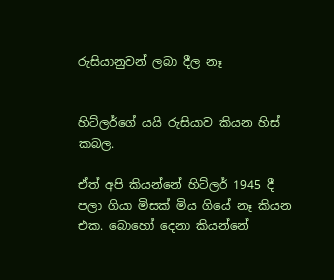රුසියානුවන් ලබා දීල නෑ


හිට්ලර්ගේ යයි රුසියාව කියන හිස් කබල.

ඒත් අපි කියන්නේ හිට්ලර් 1945 දී පලා ගියා මිසක් මිය ගියේ නෑ කියන එක. බොහෝ දෙනා කියන්නේ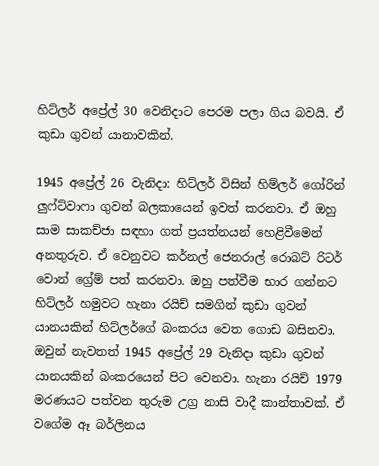හිට්ලර් අප්‍රේල් 30 වෙනිදාට පෙරම පලා ගිය බවයි. ඒ කුඩා ගුවන් යානාවකින්.

1945 අප්‍රේල් 26 වැනිදා: හිට්ලර් විසින් හිම්ලර් ගෝරින් ලුෆ්ට්වාෆා ගුවන් බලකායෙන් ඉවත් කරනවා. ඒ ඔහු සාම සාකච්ජා සඳහා ගත් ප්‍රයත්නයන් හෙළිවීමෙන් අනතුරුව. ඒ වෙනුවට කර්නල් ජෙනරාල් රොබට් රිටර් වොන් ග්‍රේම් පත් කරනවා. ඔහු පත්වීම භාර ගන්නට හිට්ලර් හමුවට හැනා රයිච් සමගින් කුඩා ගුවන් යානයකින් හිට්ලර්ගේ බංකරය වෙත ගොඩ බසිනවා. ඔවුන් නැවතත් 1945 අප්‍රේල් 29 වැනිදා කුඩා ගුවන් යානයකින් බංකරයෙන් පිට වෙනවා. හැනා රයිච් 1979 මරණයට පත්වන තුරුම උග්‍ර නාසි වාදී කාන්තාවක්. ඒ වගේම ඈ බර්ලිනය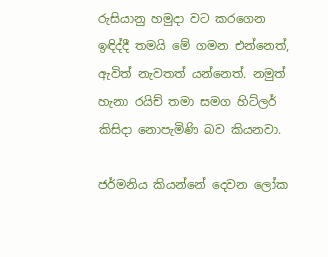රුසියානු හමුදා වට කරගෙන ඉඳිද්දී තමයි මේ ගමන එන්නෙත්, ඇවිත් නැවතත් යන්නෙත්. නමුත් හැනා රයිච් තමා සමග හිට්ලර් කිසිදා නොපැමිණි බව කියනවා.

ජර්මනිය කියන්නේ දෙවන ලෝක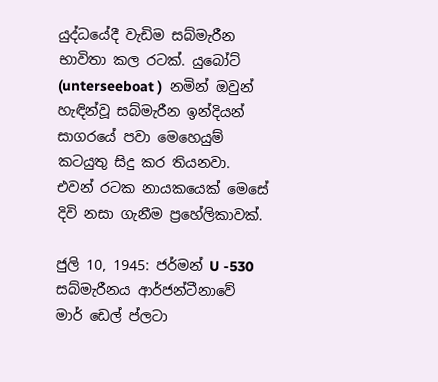යුද්ධයේදී වැඩිම සබ්මැරීන භාවිතා කල රටක්. යුබෝට් (unterseeboat )  නමින් ඔවුන් හැඳින්වූ සබ්මැරීන ඉන්දියන් සාගරයේ පවා මෙහෙයුම් කටයුතු සිදු කර තියනවා. එවන් රටක නායකයෙක් මෙසේ දිවි නසා ගැනීම ප්‍රහේලිකාවක්.

ජුලි 10, 1945: ජර්මන් U -530 සබ්මැරීනය ආර්ජන්ටීනාවේ මාර් ඩෙල් ප්ලටා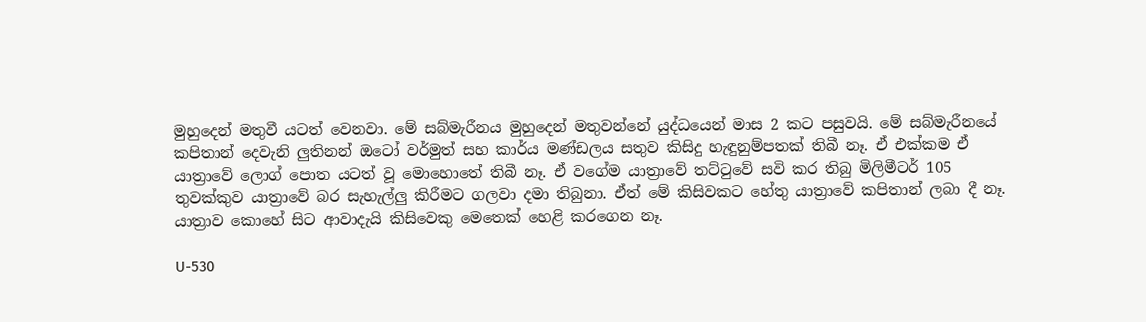මුහුදෙන් මතුවී යටත් වෙනවා. මේ සබ්මැරීනය මුහුදෙන් මතුවන්නේ යුද්ධයෙන් මාස 2 කට පසුවයි. මේ සබ්මැරීනයේ කපිතාන් දෙවැනි ලුතිනන් ඔටෝ වර්මුත් සහ කාර්ය මණ්ඩලය සතුව කිසිදු හැඳුනුම්පතක් තිබී නෑ. ඒ එක්කම ඒ යාත්‍රාවේ ලොග් පොත යටත් වූ මොහොතේ තිබී නෑ. ඒ වගේම යාත්‍රාවේ තට්ටුවේ සවි කර තිබු මිලිමීටර් 105 තුවක්කුව යාත්‍රාවේ බර සැහැල්ලු කිරීමට ගලවා දමා තිබුනා. ඒත් මේ කිසිවකට හේතු යාත්‍රාවේ කපිතාන් ලබා දී නෑ. යාත්‍රාව කොහේ සිට ආවාදැයි කිසිවෙකු මෙතෙක් හෙළි කරගෙන නෑ.

U-530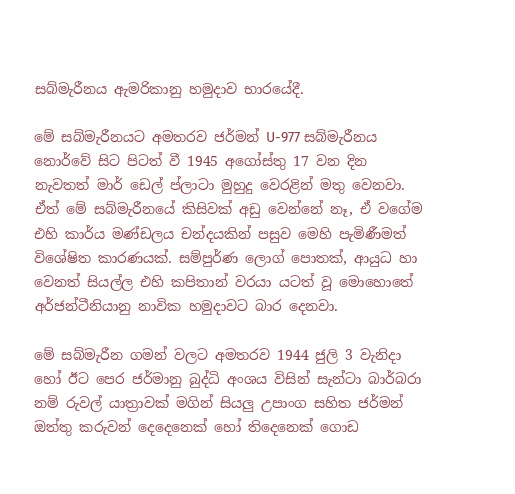සබ්මැරීනය ඇමරිකානු හමුදාව භාරයේදී.

මේ සබ්මැරීනයට අමතරව ජර්මන් U-977 සබ්මැරීනය නොර්වේ සිට පිටත් වී 1945 අගෝස්තු 17 වන දින නැවතත් මාර් ඩෙල් ප්ලාටා මුහුදු වෙරළින් මතු වෙනවා. ඒත් මේ සබ්මැරීනයේ කිසිවක් අඩු වෙන්නේ නෑ, ඒ වගේම එහි කාර්ය මණ්ඩලය චන්දයකින් පසුව මෙහි පැමිණීමත් විශේෂිත කාරණයක්. සම්පුර්ණ ලොග් පොතක්, ආයුධ හා වෙනත් සියල්ල එහි කපිතාන් වරයා යටත් වූ මොහොතේ අර්ජන්ටීනියානු නාවික හමුදාවට බාර දෙනවා.

මේ සබ්මැරීන ගමන් වලට අමතරව 1944 ජුලි 3 වැනිදා හෝ ඊට පෙර ජර්මානු බුද්ධි අංශය විසින් සැන්ටා බාර්බරා නම් රුවල් යාත්‍රාවක් මගින් සියලු උපාංග සහිත ජර්මන් ඔත්තු කරුවන් දෙදෙනෙක් හෝ තිදෙනෙක් ගොඩ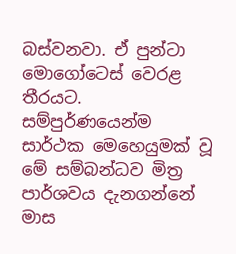බස්වනවා. ඒ පුන්ටා මොගෝටෙස් වෙරළ තීරයට. සම්පුර්ණයෙන්ම සාර්ථක මෙහෙයුමක් වූ මේ සම්බන්ධව මිත්‍ර පාර්ශවය දැනගන්නේ මාස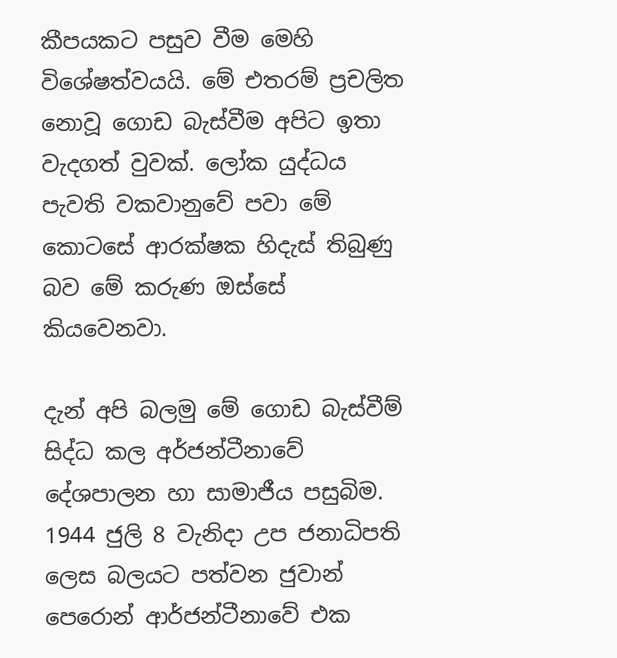කීපයකට පසුව වීම මෙහි විශේෂත්වයයි. මේ එතරම් ප්‍රචලිත නොවූ ගොඩ බැස්වීම අපිට ඉතා වැදගත් වුවක්. ලෝක යුද්ධය පැවති වකවානුවේ පවා මේ කොටසේ ආරක්ෂක හිදැස් තිබුණු බව මේ කරුණ ඔස්සේ කියවෙනවා.

දැන් අපි බලමු මේ ගොඩ බැස්වීම් සිද්ධ කල අර්ජන්ටීනාවේ දේශපාලන හා සාමාජීය පසුබිම. 1944 ජුලි 8 වැනිදා උප ජනාධිපති ලෙස බලයට පත්වන ජුවාන් පෙරොන් ආර්ජන්ටීනාවේ එක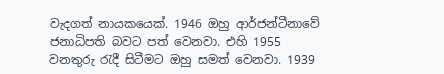වැදගත් නායකයෙක්. 1946 ඔහු ආර්ජන්ටීනාවේ ජනාධිපති බවට පත් වෙනවා. එහි 1955 වනතුරු රැදී සිටීමට ඔහු සමත් වෙනවා. 1939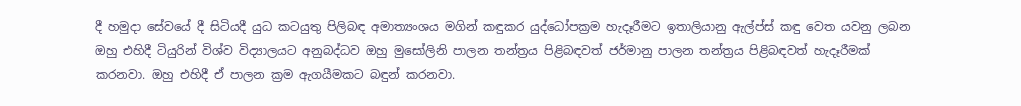දී හමුදා සේවයේ දී සිටියදී යුධ කටයුතු පිලිබඳ අමාත්‍යංශය මගින් කඳුකර යුද්ධෝපක්‍රම හැදෑරීමට ඉතාලියානු ඇල්ප්ස් කඳු වෙත යවනු ලබන ඔහු එහිදී ටියුරින් විශ්ව විද්‍යාලයට අනුබද්ධව ඔහු මුසෝලිනි පාලන තන්ත්‍රය පිළිබඳවත් ජර්මානු පාලන තන්ත්‍රය පිළිබඳවත් හැදෑරීමක් කරනවා. ඔහු එහිදී ඒ පාලන ක්‍රම ඇගයීමකට බඳුන් කරනවා.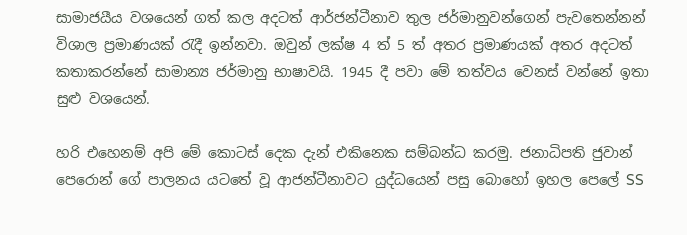සාමාජයීය වශයෙන් ගත් කල අදටත් ආර්ජන්ටීනාව තුල ජර්මානුවන්ගෙන් පැවතෙන්නන් විශාල ප්‍රමාණයක් රැදී ඉන්නවා. ඔවුන් ලක්ෂ 4 ත් 5 ත් අතර ප්‍රමාණයක් අතර අදටත් කතාකරන්නේ සාමාන්‍ය ජර්මානු භාෂාවයි. 1945 දී පවා මේ තත්වය වෙනස් වන්නේ ඉතා සුළු වශයෙන්.

හරි එහෙනම් අපි මේ කොටස් දෙක දැන් එකිනෙක සම්බන්ධ කරමු. ජනාධිපති ජුවාන් පෙරොන් ගේ පාලනය යටතේ වූ ආජන්ටීනාවට යුද්ධයෙන් පසු බොහෝ ඉහල පෙලේ SS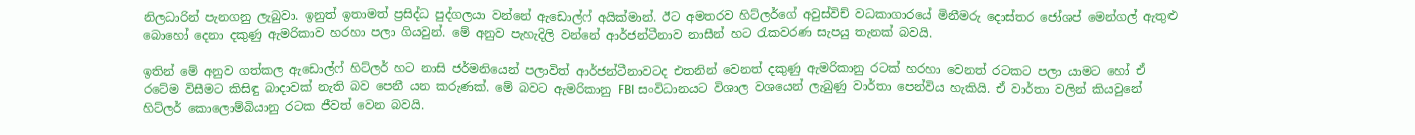නිලධාරින් පැනගනු ලැබුවා. ඉනුත් ඉතාමත් ප්‍රසිද්ධ පුද්ගලයා වන්නේ ඇඩොල්ෆ් අයික්මාන්. ඊට අමතරව හිට්ලර්ගේ අවුස්විච් වධකාගාරයේ මිනීමරු දොස්තර ජෝශප් මෙන්ගල් ඇතුළු බොහෝ දෙනා දකුණු ඇමරිකාව හරහා පලා ගියවුන්. මේ අනුව පැහැදිලි වන්නේ ආර්ජන්ටීනාව නාසීන් හට රැකවරණ සැපයු තැනක් බවයි.

ඉතින් මේ අනුව ගත්කල ඇඩොල්ෆ් හිට්ලර් හට නාසි ජර්මනියෙන් පලාවිත් ආර්ජන්ටීනාවටද එතනින් වෙනත් දකුණු ඇමරිකානු රටක් හරහා වෙනත් රටකට පලා යාමට හෝ ඒ රටේම විසීමට කිසිඳු බාදාවක් නැති බව පෙනී යන කරුණක්. මේ බවට ඇමරිකානු FBI සංවිධානයට විශාල වශයෙන් ලැබුණු වාර්තා පෙන්විය හැකියි. ඒ වාර්තා වලින් කියවුනේ හිට්ලර් කොලොම්බියානු රටක ජීවත් වෙන බවයි.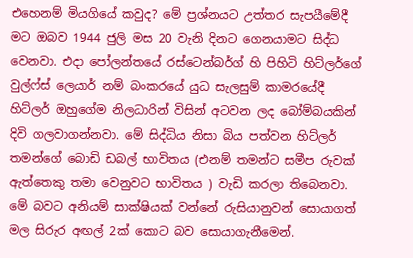එහෙනම් මියගියේ කවුද? මේ ප්‍රශ්නයට උත්තර සැපයීමේදී මට ඔබව 1944 ජුලි මස 20 වැනි දිනට ගෙනයාමට සිද්ධ වෙනවා. එදා පෝලන්තයේ රස්ටෙන්බර්ග් හි පිහිටි හිට්ලර්ගේ වුල්ෆ්ස් ලෙයාර් නම් බංකරයේ යුධ සැලසුම් කාමරයේදී හිට්ලර් ඔහුගේම නිලධාරින් විසින් අටවන ලද බෝම්බයකින් දිවි ගලවාගන්නවා. මේ සිද්ධිය නිසා බිය පත්වන හිට්ලර් තමන්ගේ බොඩි ඩබල් භාවිතය (එනම් තමන්ට සමීප රුවක් ඇත්තෙකු තමා වෙනුවට භාවිතය ) වැඩි කරලා තිබෙනවා. මේ බවට අනියම් සාක්ෂියක් වන්නේ රුසියානුවන් සොයාගත් මල සිරුර අඟල් 2ක් කොට බව සොයාගැනීමෙන්.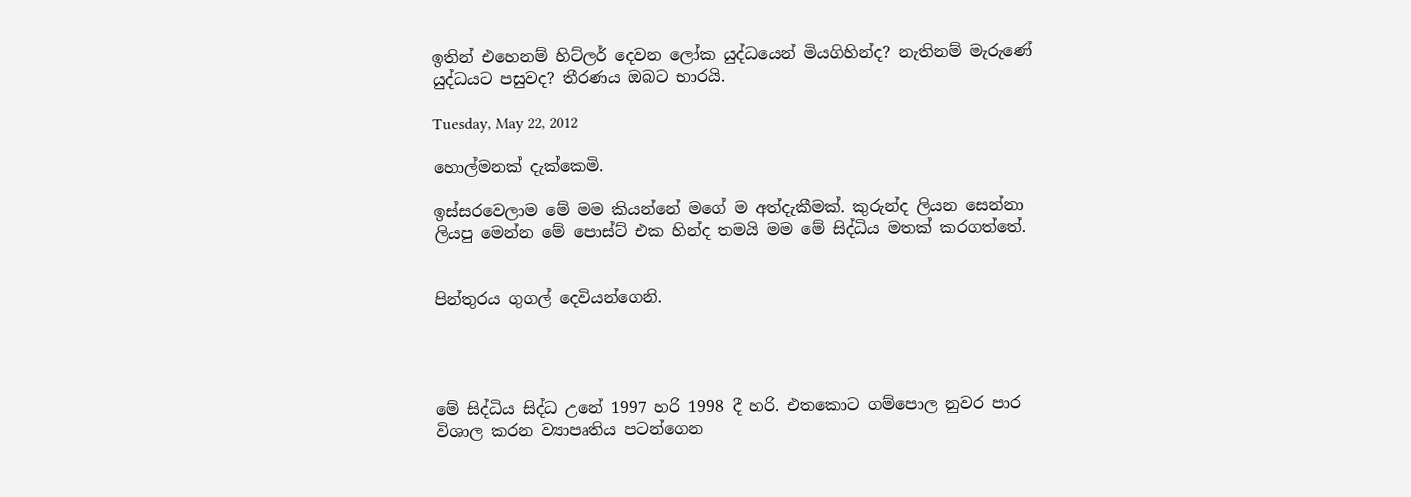ඉතින් එහෙනම් හිට්ලර් දෙවන ලෝක යුද්ධයෙන් මියගිහින්ද? නැතිනම් මැරුණේ යුද්ධයට පසුවද? තීරණය ඔබට භාරයි.

Tuesday, May 22, 2012

හොල්මනක් දැක්කෙමි.

ඉස්සරවෙලාම මේ මම කියන්නේ මගේ ම අත්දැකීමක්. කුරුන්ද ලියන සෙන්නා ලියපු මෙන්න මේ පොස්ට් එක හින්ද තමයි මම මේ සිද්ධිය මතක් කරගත්තේ.


පින්තුරය ගුගල් දෙවියන්ගෙනි.




මේ සිද්ධිය සිද්ධ උනේ 1997 හරි 1998 දී හරි. එතකොට ගම්පොල නුවර පාර විශාල කරන ව්‍යාපෘතිය පටන්ගෙන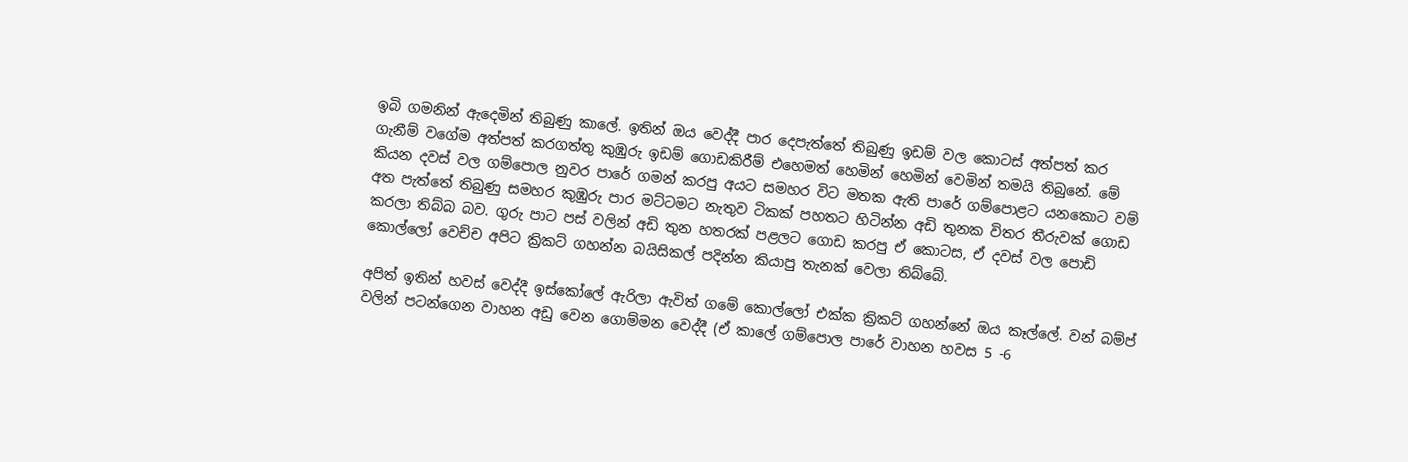ඉබි ගමනින් ඇදෙමින් තිබුණු කාලේ. ඉතින් ඔය වෙද්දී පාර දෙපැත්තේ තිබුණු ඉඩම් වල කොටස් අත්පත් කර ගැනීම් වගේම අත්පත් කරගත්තු කුඹුරු ඉඩම් ගොඩකිරීම් එහෙමත් හෙමින් හෙමින් වෙමින් තමයි තිබුනේ. මේ කියන දවස් වල ගම්පොල නුවර පාරේ ගමන් කරපු අයට සමහර විට මතක ඇති පාරේ ගම්පොළට යනකොට වම් අත පැත්තේ තිබුණු සමහර කුඹුරු පාර මට්ටමට නැතුව ටිකක් පහතට හිටින්න අඩි තුනක විතර තීරුවක් ගොඩ කරලා තිබ්බ බව. ගුරු පාට පස් වලින් අඩි තුන හතරක් පළලට ගොඩ කරපු ඒ කොටස, ඒ දවස් වල පොඩි කොල්ලෝ වෙච්ච අපිට ක්‍රිකට් ගහන්න බයිසිකල් පදින්න කියාපු තැනක් වෙලා තිබ්බේ.

අපිත් ඉතින් හවස් වෙද්දී ඉස්කෝලේ ඇරිලා ඇවිත් ගමේ කොල්ලෝ එක්ක ක්‍රිකට් ගහන්නේ ඔය කෑල්ලේ. වන් බම්ප් වලින් පටන්ගෙන වාහන අඩු වෙන ගොම්මන වෙද්දී (ඒ කාලේ ගම්පොල පාරේ වාහන හවස 5 -6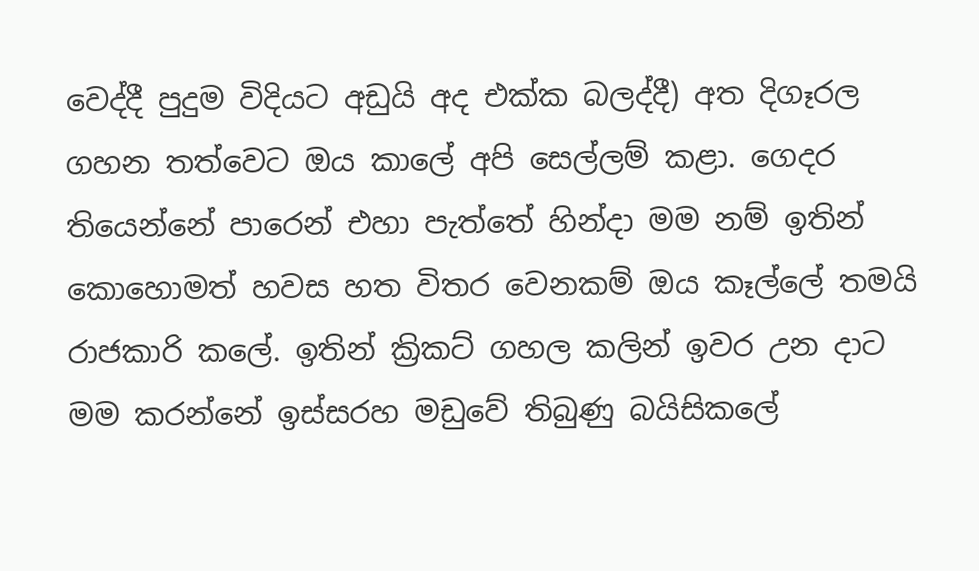වෙද්දී පුදුම විදියට අඩුයි අද එක්ක බලද්දී) අත දිගෑරල ගහන තත්වෙට ඔය කාලේ අපි සෙල්ලම් කළා. ගෙදර තියෙන්නේ පාරෙන් එහා පැත්තේ හින්දා මම නම් ඉතින් කොහොමත් හවස හත විතර වෙනකම් ඔය කෑල්ලේ තමයි රාජකාරි කලේ. ඉතින් ක්‍රිකට් ගහල කලින් ඉවර උන දාට මම කරන්නේ ඉස්සරහ මඩුවේ තිබුණු බයිසිකලේ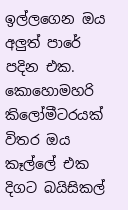ඉල්ලගෙන ඔය අලුත් පාරේ පදින එක. කොහොමහරි කිලෝමීටරයක් විතර ඔය කෑල්ලේ එක දිගට බයිසිකල්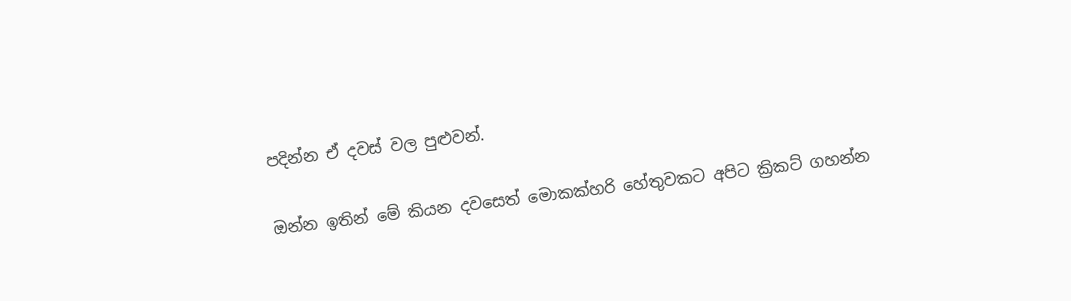පදින්න ඒ දවස් වල පුළුවන්.

ඔන්න ඉතින් මේ කියන දවසෙත් මොකක්හරි හේතුවකට අපිට ක්‍රිකට් ගහන්න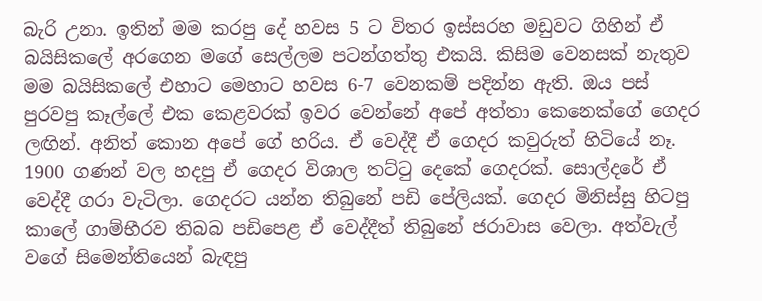බැරි උනා. ඉතින් මම කරපු දේ හවස 5 ට විතර ඉස්සරහ මඩුවට ගිහින් ඒ බයිසිකලේ අරගෙන මගේ සෙල්ලම පටන්ගත්තු එකයි. කිසිම වෙනසක් නැතුව මම බයිසිකලේ එහාට මෙහාට හවස 6-7 වෙනකම් පදින්න ඇති. ඔය පස් පුරවපු කෑල්ලේ එක කෙළවරක් ඉවර වෙන්නේ අපේ අත්තා කෙනෙක්ගේ ගෙදර ලඟින්. අනිත් කොන අපේ ගේ හරිය. ඒ වෙද්දී ඒ ගෙදර කවුරුත් හිටියේ නෑ. 1900 ගණන් වල හදපු ඒ ගෙදර විශාල තට්ටු දෙකේ ගෙදරක්. සොල්දරේ ඒ වෙද්දී ගරා වැටිලා. ගෙදරට යන්න තිබුනේ පඩි පේලියක්. ගෙදර මිනිස්සු හිටපු කාලේ ගාම්භීරව තිබබ පඩිපෙළ ඒ වෙද්දීත් තිබුනේ ජරාවාස වෙලා. අත්වැල් වගේ සිමෙන්තියෙන් බැඳපු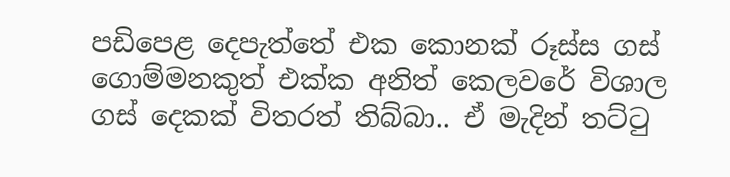පඩිපෙළ දෙපැත්තේ එක කොනක් රූස්ස ගස් ගොම්මනකුත් එක්ක අනිත් කෙලවරේ විශාල ගස් දෙකක් විතරත් තිබ්බා.. ඒ මැදින් තට්ටු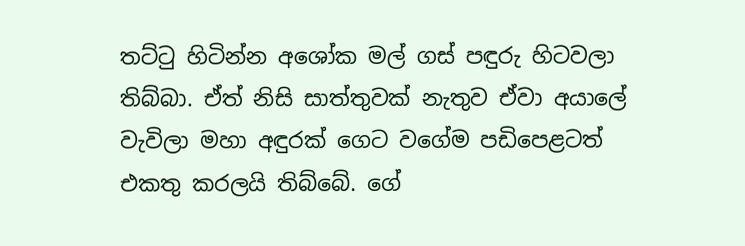තට්ටු හිටින්න අශෝක මල් ගස් පඳුරු හිටවලා තිබ්බා. ඒත් නිසි සාත්තුවක් නැතුව ඒවා අයාලේ වැවිලා මහා අඳුරක් ගෙට වගේම පඩිපෙළටත් එකතු කරලයි තිබ්බේ. ගේ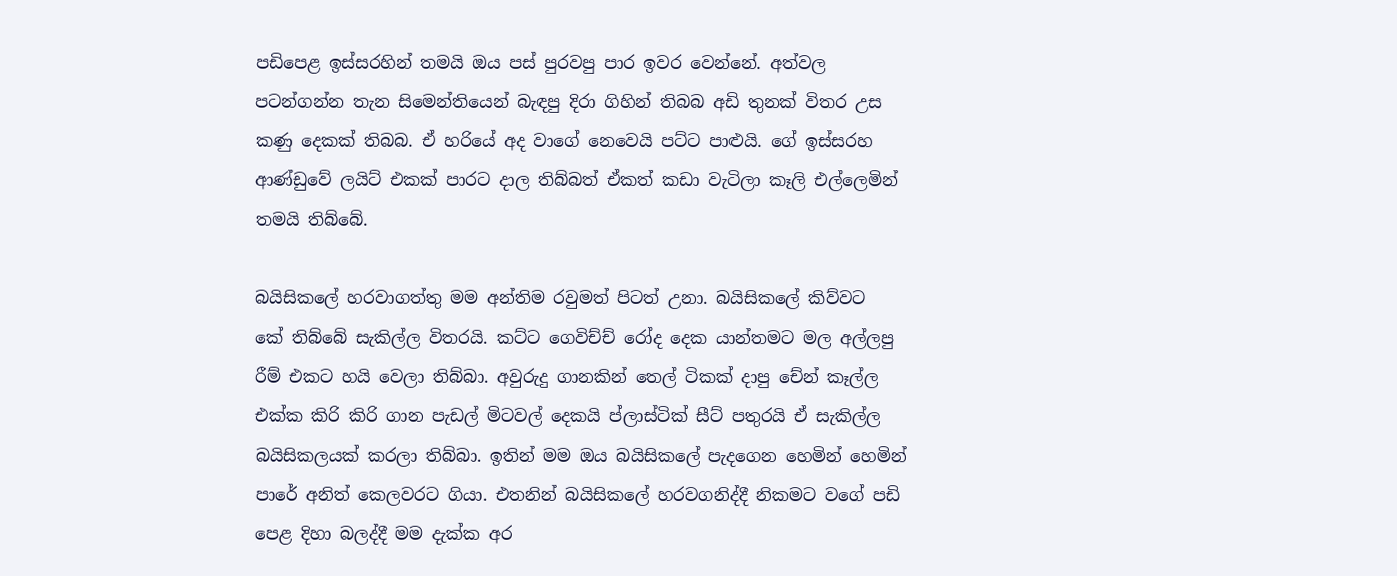පඩිපෙළ ඉස්සරහින් තමයි ඔය පස් පුරවපු පාර ඉවර වෙන්නේ. අත්වල පටන්ගන්න තැන සිමෙන්තියෙන් බැඳපු දිරා ගිහින් තිබබ අඩි තුනක් විතර උස කණු දෙකක් තිබබ. ඒ හරියේ අද වාගේ නෙවෙයි පට්ට පාළුයි. ගේ ඉස්සරහ ආණ්ඩුවේ ලයිට් එකක් පාරට දාල තිබ්බත් ඒකත් කඩා වැටිලා කෑලි එල්ලෙමින් තමයි තිබ්බේ.

බයිසිකලේ හරවාගත්තු මම අන්තිම රවුමත් පිටත් උනා. බයිසිකලේ කිව්වට
කේ තිබ්බේ සැකිල්ල විතරයි. කට්ට ගෙවිච්ච් රෝද දෙක යාන්තමට මල අල්ලපු රීම් එකට හයි වෙලා තිබ්බා. අවුරුදු ගානකින් තෙල් ටිකක් දාපු චේන් කෑල්ල එක්ක කිරි කිරි ගාන පැඩල් මිටවල් දෙකයි ප්ලාස්ටික් සීට් පතුරයි ඒ සැකිල්ල බයිසිකලයක් කරලා තිබ්බා. ඉතින් මම ඔය බයිසිකලේ පැදගෙන හෙමින් හෙමින් පාරේ අනිත් කෙලවරට ගියා. එතනින් බයිසිකලේ හරවගනිද්දී නිකමට වගේ පඩි පෙළ දිහා බලද්දී මම දැක්ක අර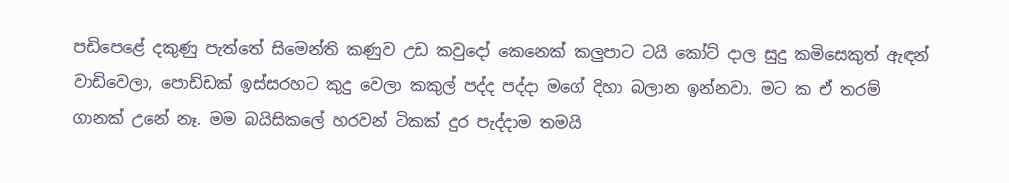පඩිපෙළේ දකුණු පැත්තේ සිමෙන්ති කණුව උඩ කවුදෝ කෙනෙක් කලුපාට ටයි කෝට් දාල සුදු කමිසෙකුත් ඇඳන් වාඩිවෙලා, පොඩ්ඩක් ඉස්සරහට කුදු වෙලා කකුල් පද්ද පද්දා මගේ දිහා බලාන ඉන්නවා. මට ක ඒ තරම් ගානක් උනේ නෑ. මම බයිසිකලේ හරවන් ටිකක් දුර පැද්දාම තමයි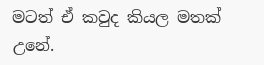මටත් ඒ කවුද කියල මතක් උනේ.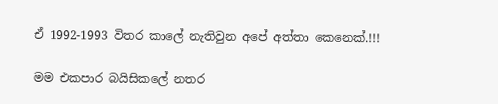ඒ 1992-1993 විතර කාලේ නැතිවුන අපේ අත්තා කෙනෙක්.!!!

මම එකපාර බයිසිකලේ නතර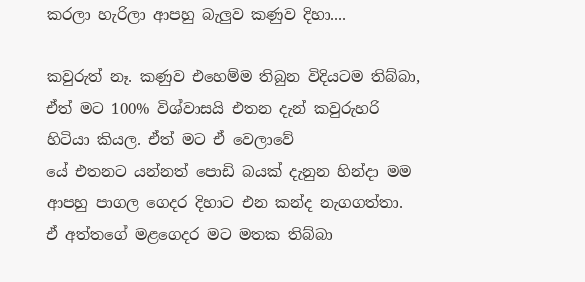කරලා හැරිලා ආපහු බැලුව කණුව දිහා....

කවුරුත් නෑ. කණුව එහෙම්ම තිබුන විදියටම තිබ්බා, ඒත් මට 100% විශ්වාසයි එතන දැන් කවුරුහරි හිටියා කියල. ඒත් මට ඒ වෙලාවේ
යේ එතනට යන්නත් පොඩි බයක් දැනුන හින්දා මම ආපහු පාගල ගෙදර දිහාට එන කන්ද නැගගත්තා. ඒ අත්තගේ මළගෙදර මට මතක තිබ්බා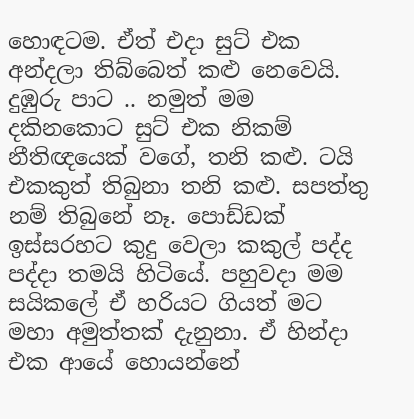හොඳටම. ඒත් එදා සුට් එක අන්දලා තිබ්බෙත් කළු නෙවෙයි. දුඹුරු පාට .. නමුත් මම දකිනකොට සුට් එක නිකම් නීතිඥයෙක් වගේ, තනි කළු. ටයි එකකුත් තිබුනා තනි කළු. සපත්තු නම් තිබුනේ නෑ. පොඩ්ඩක් ඉස්සරහට කුදු වෙලා කකුල් පද්ද පද්දා තමයි හිටියේ. පහුවදා මම සයිකලේ ඒ හරියට ගියත් මට මහා අමුත්තක් දැනුනා. ඒ හින්දා එක ආයේ හොයන්නේ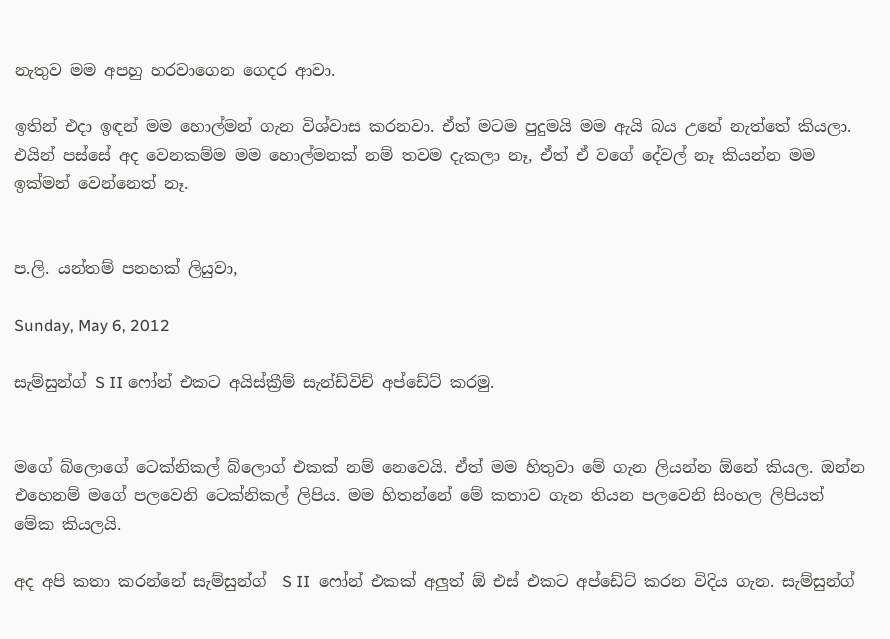නැතුව මම අපහු හරවාගෙන ගෙදර ආවා.

ඉතින් එදා ඉඳන් මම හොල්මන් ගැන විශ්වාස කරනවා. ඒත් මටම පුදුමයි මම ඇයි බය උනේ නැත්තේ කියලා. එයින් පස්සේ අද වෙනකම්ම මම හොල්මනක් නම් තවම දැකලා නෑ, ඒත් ඒ වගේ දේවල් නෑ කියන්න මම ඉක්මන් වෙන්නෙත් නෑ.


ප.ලි. යන්තම් පනහක් ලියුවා,

Sunday, May 6, 2012

සැම්සුන්ග් S II ෆෝන් එකට අයිස්ක්‍රීම් සැන්ඩ්විච් අප්ඩේට් කරමු.


මගේ බ්ලොගේ ටෙක්නිකල් බ්ලොග් එකක් නම් නෙවෙයි. ඒත් මම හිතුවා මේ ගැන ලියන්න ඕනේ කියල. ඔන්න එහෙනම් මගේ පලවෙනි ටෙක්නිකල් ලිපිය. මම හිතන්නේ මේ කතාව ගැන තියන පලවෙනි සිංහල ලිපියත් මේක කියලයි.

අද අපි කතා කරන්නේ සැම්සුන්ග්  S II  ෆෝන් එකක් අලුත් ඕ එස් එකට අප්ඩේට් කරන විදිය ගැන. සැම්සුන්ග්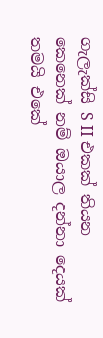ගැලැක්සි S II එකක් තියන කෙනෙක් නම් ඔයාල දන්නා දෙයක් තමයි එකේ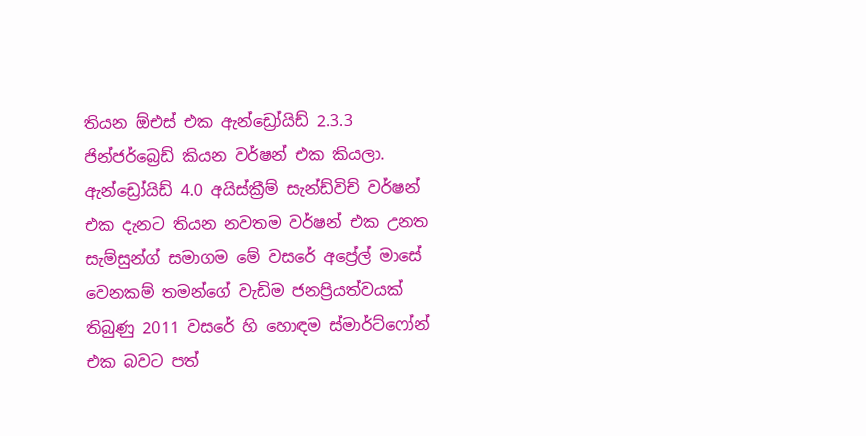තියන ඕඑස් එක ඇන්ඩ්‍රෝයිඩ් 2.3.3 ජින්ජර්බ්‍රෙඩ් කියන වර්ෂන් එක කියලා. ඇන්ඩ්‍රෝයිඩ් 4.0 අයිස්ක්‍රීම් සැන්ඩ්විච් වර්ෂන් එක දැනට තියන නවතම වර්ෂන් එක උනත සැම්සුන්ග් සමාගම මේ වසරේ අප්‍රේල් මාසේ වෙනකම් තමන්ගේ වැඩිම ජනප්‍රියත්වයක් තිබුණු 2011 වසරේ හි හොඳම ස්මාර්ට්ෆෝන් එක බවට පත්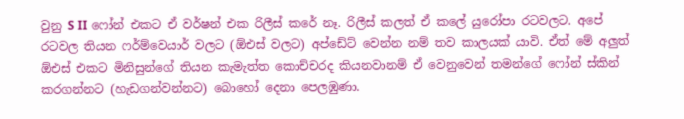වුනු S II ෆෝන් එකට ඒ වර්ෂන් එක රිලීස් කරේ නෑ. රිලීස් කලත් ඒ කලේ යුරෝපා රටවලට. අපේ රටවල තියන ෆර්ම්වෙයාර් වලට (ඕඑස් වලට) අප්ඩේට් වෙන්න නම් තව කාලයක් යාවි. ඒත් මේ අලුත් ඕඑස් එකට මිනිසුන්ගේ තියන කැමැත්ත කොච්චරද කියනවානම් ඒ වෙනුවෙන් තමන්ගේ ෆෝන් ස්කින් කරගන්නට (හැඩගන්වන්නට) බොහෝ දෙනා පෙලඹුණා.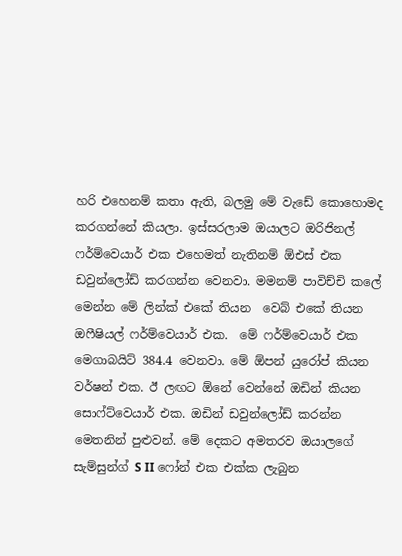හරි එහෙනම් කතා ඇති, බලමු මේ වැඩේ කොහොමද කරගන්නේ කියලා. ඉස්සරලාම ඔයාලට ඔරිජිනල් ෆර්ම්වෙයාර් එක එහෙමත් නැතිනම් ඕඑස් එක ඩවුන්ලෝඩ් කරගන්න වෙනවා. මමනම් පාවිච්චි කලේ මෙන්න මේ ලින්ක් එකේ තියන  වෙබ් එකේ තියන ඔෆීෂියල් ෆර්ම්වෙයාර් එක.  මේ ෆර්ම්වෙයාර් එක මෙගාබයිට් 384.4 වෙනවා. මේ ඕපන් යුරෝප් කියන වර්ෂන් එක. ඊ ලඟට ඕනේ වෙන්නේ ඔඩින් කියන සොෆ්ට්වෙයාර් එක. ඔඩින් ඩවුන්ලෝඩ් කරන්න මෙතනින් පුළුවන්. මේ දෙකට අමතරව ඔයාලගේ සැම්සුන්ග් S II ෆෝන් එක එක්ක ලැබුන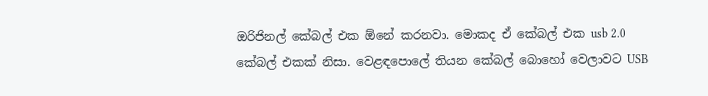ඔරිජිනල් කේබල් එක ඕනේ කරනවා. මොකද ඒ කේබල් එක usb 2.0 කේබල් එකක් නිසා. වෙළඳපොලේ තියන කේබල් බොහෝ වෙලාවට USB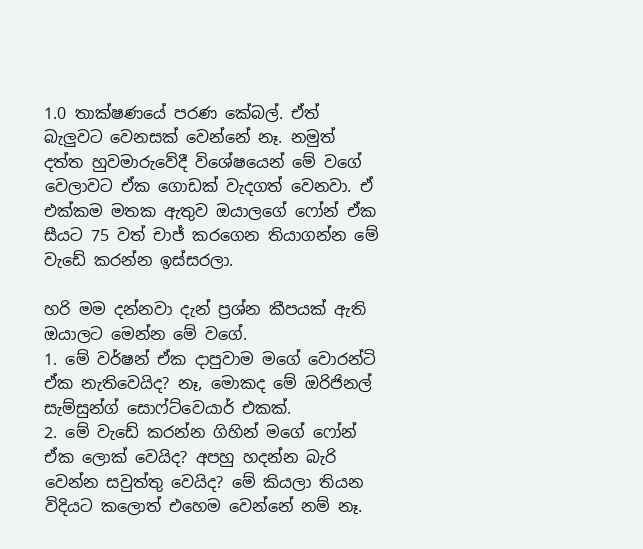1.0 තාක්ෂණයේ පරණ කේබල්. ඒත් බැලුවට වෙනසක් වෙන්නේ නෑ. නමුත් දත්ත හුවමාරුවේදී විශේෂයෙන් මේ වගේ වෙලාවට ඒක ගොඩක් වැදගත් වෙනවා. ඒ එක්කම මතක ඇතුව ඔයාලගේ ෆෝන් ඒක සීයට 75 වත් චාජ් කරගෙන තියාගන්න මේ වැඩේ කරන්න ඉස්සරලා.

හරි මම දන්නවා දැන් ප්‍රශ්න කීපයක් ඇති ඔයාලට මෙන්න මේ වගේ.
1. මේ වර්ෂන් ඒක දාපුවාම මගේ වොරන්ටි ඒක නැතිවෙයිද? නෑ, මොකද මේ ඔරිජිනල් සැම්සුන්ග් සොෆ්ට්වෙයාර් එකක්.
2. මේ වැඩේ කරන්න ගිහින් මගේ ෆෝන් ඒක ලොක් වෙයිද? අපහු හදන්න බැරි වෙන්න සවුත්තු වෙයිද? මේ කියලා තියන විදියට කලොත් එහෙම වෙන්නේ නම් නෑ.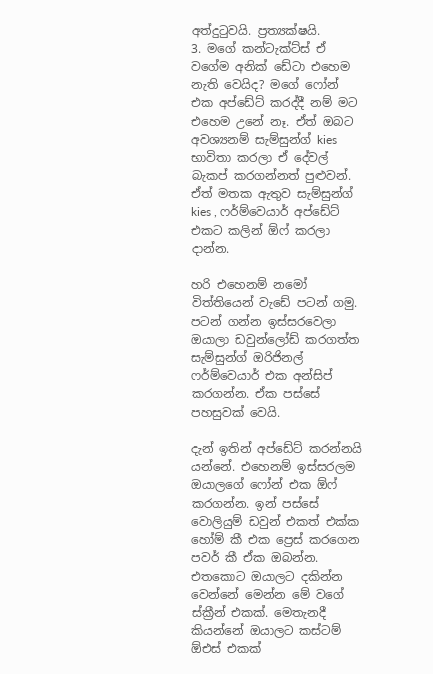අත්දුටුවයි. ප්‍රත්‍යක්ෂයි.
3. මගේ කන්ටැක්ට්ස් ඒ වගේම අනික් ඩේටා එහෙම නැති වෙයිද? මගේ ෆෝන් එක අප්ඩේට් කරද්දී නම් මට එහෙම උනේ නෑ. ඒත් ඔබට අවශ්‍යනම් සැම්සුන්ග් kies භාවිතා කරලා ඒ දේවල් බැකප් කරගන්නත් පුළුවන්. ඒත් මතක ඇතුව සැම්සුන්ග් kies , ෆර්ම්වෙයාර් අප්ඩේට් එකට කලින් ඕෆ් කරලා දාන්න.

හරි එහෙනම් නමෝ විත්තියෙන් වැඩේ පටන් ගමු.
පටන් ගන්න ඉස්සරවෙලා ඔයාලා ඩවුන්ලෝඩ් කරගත්ත සැම්සුන්ග් ඔරිජිනල් ෆර්ම්වෙයාර් එක අන්සිප් කරගන්න. ඒක පස්සේ පහසුවක් වෙයි.

දැන් ඉතින් අප්ඩේට් කරන්නයි යන්නේ. එහෙනම් ඉස්සරලම ඔයාලගේ ෆෝන් එක ඕෆ්  කරගන්න. ඉන් පස්සේ වොලියුම් ඩවුන් එකත් එක්ක හෝම් කී එක ප්‍රෙස් කරගෙන පවර් කී ඒක ඔබන්න.  එතකොට ඔයාලට දකින්න වෙන්නේ මෙන්න මේ වගේ ස්ක්‍රීන් එකක්. මෙතැනදී කියන්නේ ඔයාලට කස්ටම් ඕඑස් එකක්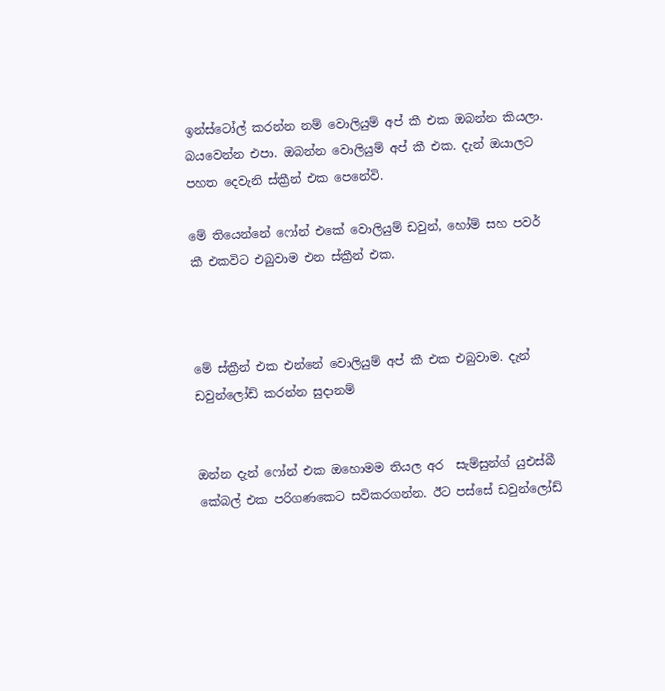ඉන්ස්ටෝල් කරන්න නම් වොලියුම් අප් කී එක ඔබන්න කියලා. බයවෙන්න එපා. ඔබන්න වොලියුම් අප් කී එක. දැන් ඔයාලට පහත දෙවැනි ස්ක්‍රීන් එක පෙනේවි.

මේ තියෙන්නේ ෆෝන් එකේ වොලියුම් ඩවුන්, හෝම් සහ පවර් කී එකවිට එබුවාම එන ස්ක්‍රීන් එක.



මේ ස්ක්‍රීන් එක එන්නේ වොලියුම් අප් කී එක එබුවාම. දැන් ඩවුන්ලෝඩ් කරන්න සුදානම්


ඔන්න දැන් ෆෝන් එක ඔහොමම තියල අර  සැම්සුන්ග් යුඑස්බී කේබල් එක පරිගණකෙට සවිකරගන්න. ඊට පස්සේ ඩවුන්ලෝඩ්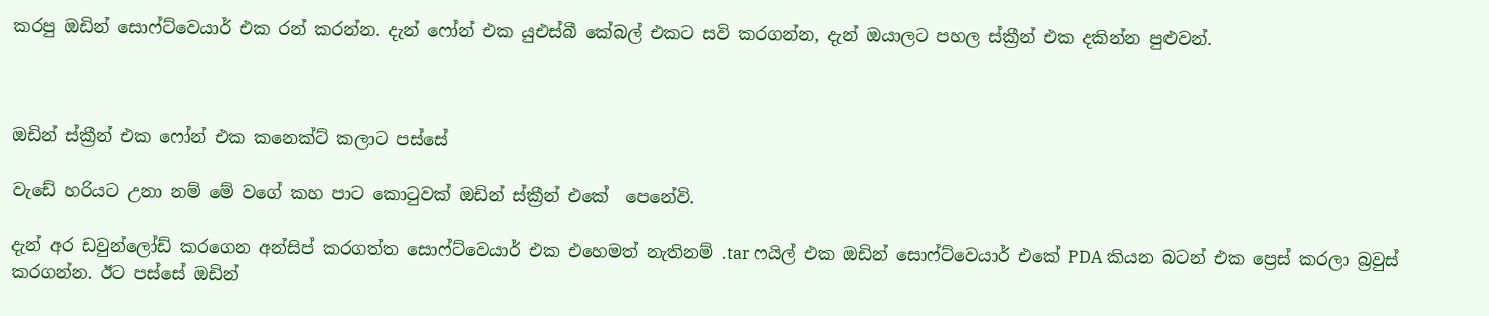කරපු ඔඩින් සොෆ්ට්වෙයාර් එක රන් කරන්න. දැන් ෆෝන් එක යුඑස්බී කේබල් එකට සවි කරගන්න, දැන් ඔයාලට පහල ස්ක්‍රීන් එක දකින්න පුළුවන්.



ඔඩින් ස්ක්‍රීන් එක ෆෝන් එක කනෙක්ට් කලාට පස්සේ

වැඩේ හරියට උනා නම් මේ වගේ කහ පාට කොටුවක් ඔඩින් ස්ක්‍රීන් එකේ  පෙනේවි.

දැන් අර ඩවුන්ලෝඩ් කරගෙන අන්සිප් කරගත්ත සොෆ්ට්වෙයාර් එක එහෙමත් නැතිනම් .tar ෆයිල් එක ඔඩින් සොෆ්ට්වෙයාර් එකේ PDA කියන බටන් එක ප්‍රෙස් කරලා බ්‍රවුස් කරගන්න. ඊට පස්සේ ඔඩින්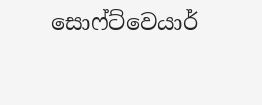සොෆ්ට්වෙයාර්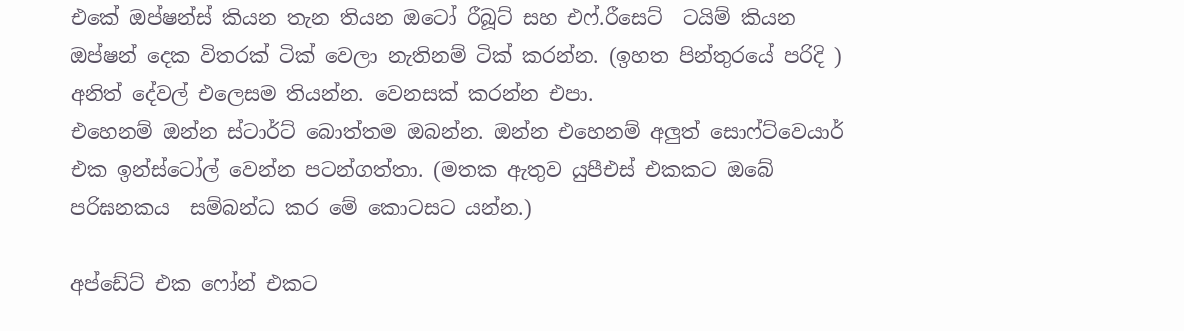එකේ ඔප්ෂන්ස් කියන තැන තියන ඔටෝ රීබූට් සහ එෆ්.රීසෙට්  ටයිම් කියන ඔප්ෂන් දෙක විතරක් ටික් වෙලා නැතිනම් ටික් කරන්න. (ඉහත පින්තුරයේ පරිදි ) අනිත් දේවල් එලෙසම තියන්න. වෙනසක් කරන්න එපා.
එහෙනම් ඔන්න ස්ටාර්ට් බොත්තම ඔබන්න. ඔන්න එහෙනම් අලුත් සොෆ්ට්වෙයාර් එක ඉන්ස්ටෝල් වෙන්න පටන්ගත්තා. (මතක ඇතුව යුපීඑස් එකකට ඔබේ පරිඝනකය  සම්බන්ධ කර මේ කොටසට යන්න.)

අප්ඩේට් එක ෆෝන් එකට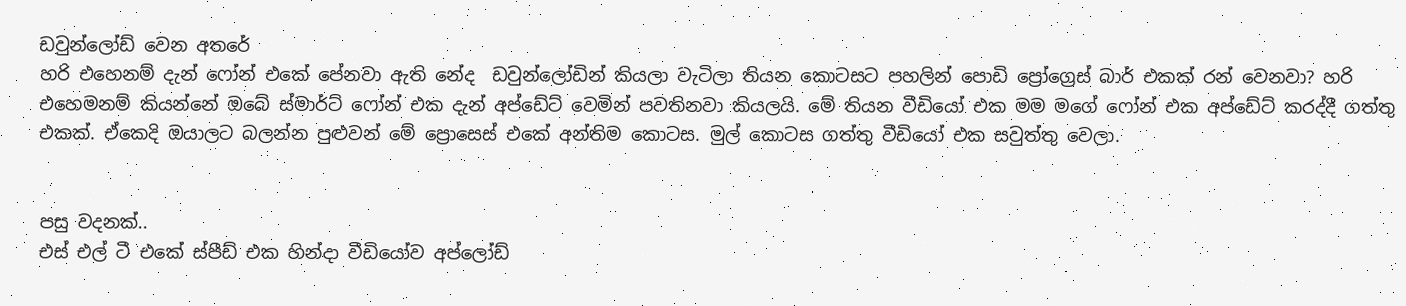ඩවුන්ලෝඩ් වෙන අතරේ
හරි එහෙනම් දැන් ෆෝන් එකේ පේනවා ඇති නේද  ඩවුන්ලෝඩින් කියලා වැටිලා තියන කොටසට පහලින් පොඩි ප්‍රෝග්‍රෙස් බාර් එකක් රන් වෙනවා? හරි එහෙමනම් කියන්නේ ඔබේ ස්මාර්ට් ෆෝන් එක දැන් අප්ඩේට් වෙමින් පවතිනවා කියලයි. මේ තියන වීඩියෝ එක මම මගේ ෆෝන් එක අප්ඩේට් කරද්දී ගත්තු එකක්. ඒකෙදි ඔයාලට බලන්න පුළුවන් මේ ප්‍රොසෙස් එකේ අන්තිම කොටස. මුල් කොටස ගත්තු වීඩියෝ එක සවුත්තු වෙලා.


පසු වදනක්..
එස් එල් ටී එකේ ස්පීඩ් එක හින්දා වීඩියෝව අප්ලෝඩ්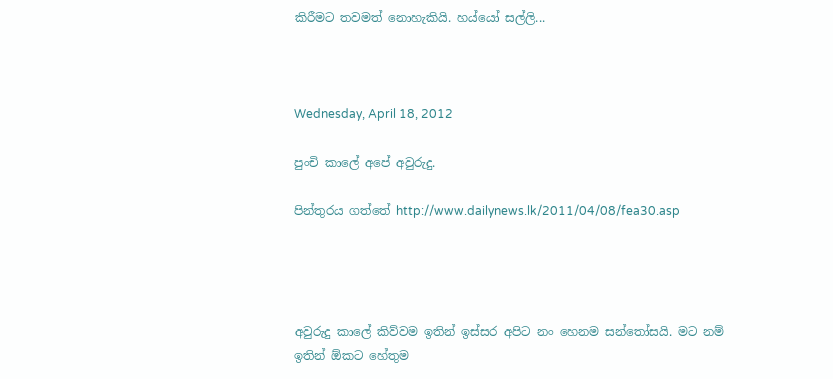කිරීමට තවමත් නොහැකියි. හය්යෝ සල්ලි...



Wednesday, April 18, 2012

පුංචි කාලේ අපේ අවුරුදු.

පින්තුරය ගත්තේ http://www.dailynews.lk/2011/04/08/fea30.asp




අවුරුදු කාලේ කිව්වම ඉතින් ඉස්සර අපිට නං හෙනම සන්තෝසයි. මට නම් ඉතින් ඕකට හේතුම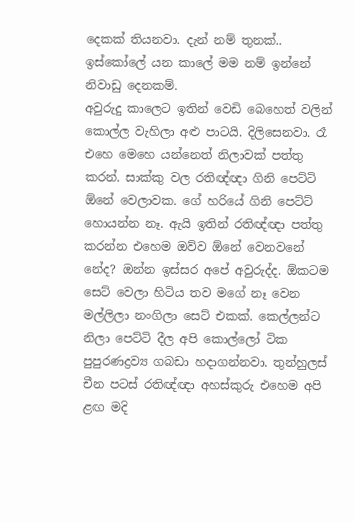දෙකක් තියනවා. දැන් නම් තුනක්.. ඉස්කෝලේ යන කාලේ මම නම් ඉන්නේ නිවාඩු දෙනකම්.
අවුරුදු කාලෙට ඉතින් වෙඩි බෙහෙත් වලින් කොල්ල වැහිලා අළු පාටයි. දිලිසෙනවා. රෑ එහෙ මෙහෙ යන්නෙත් නිලාවක්‌ පත්තු කරන්. සාක්කු වල රතිඥ්ඥා ගිනි පෙට්ටි ඕනේ වෙලාවක. ගේ හරියේ ගිනි පෙට්ට් හොයන්න නෑ. ඇයි ඉතින් රතිඥ්ඥා පත්තු කරන්න එහෙම ඔව්ව ඕනේ වෙනවනේ නේද? ඔන්න ඉස්සර අපේ අවුරුද්ද. ඕකටම සෙට් වෙලා හිටිය තව මගේ නෑ වෙන මල්ලිලා නංගිලා සෙට් එකක්. කෙල්ලන්ට නිලා පෙට්ටි දීල අපි කොල්ලෝ ටික පුපුරණද්‍රව්‍ය ගබඩා හදාගන්නවා. තුන්හුලස් චීන පටස් රතිඥ්ඥා අහස්කුරු එහෙම අපි ළඟ මදි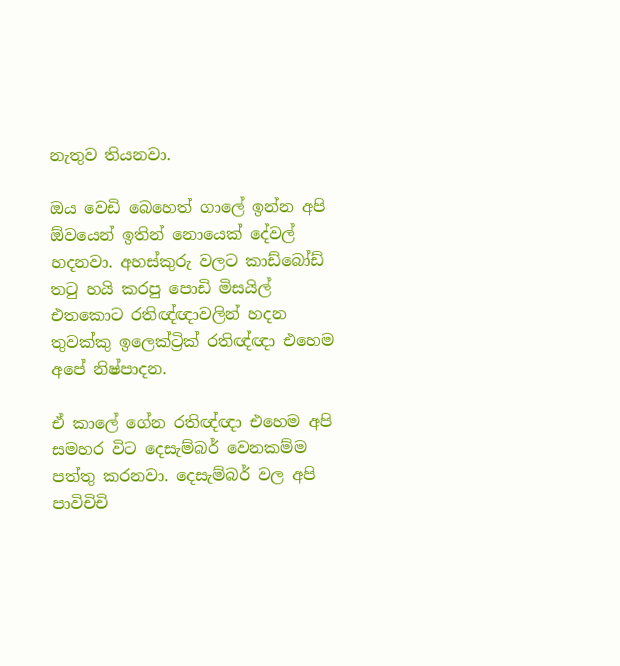නැතුව තියනවා.

ඔය වෙඩි බෙහෙත් ගාලේ ඉන්න අපි ඕවයෙන් ඉතින් නොයෙක් දේවල් හදනවා. අහස්කුරු වලට කාඩ්බෝඩ් තටු හයි කරපු පොඩි මිසයිල් එතකොට රතිඥ්ඥාවලින් හදන තුවක්කු ඉලෙක්ට්‍රික් රතිඥ්ඥා එහෙම අපේ නිෂ්පාදන.

ඒ කාලේ ගේන රතිඥ්ඥා එහෙම අපි සමහර විට දෙසැම්බර් වෙනකම්ම පත්තු කරනවා. දෙසැම්බර් වල අපි පාවිචිචි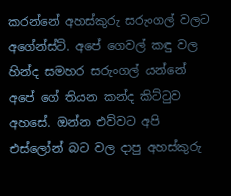කරන්නේ අහස්කුරු සරුංගල් වලට අගේන්ස්ට්. අපේ ගෙවල් කඳු වල හින්ද සමහර සරුංගල් යන්නේ අපේ ගේ තියන කන්ද කිට්ටුව අහසේ. ඔන්න එව්වට අපි එස්ලෝන් බට වල දාපු අහස්කුරු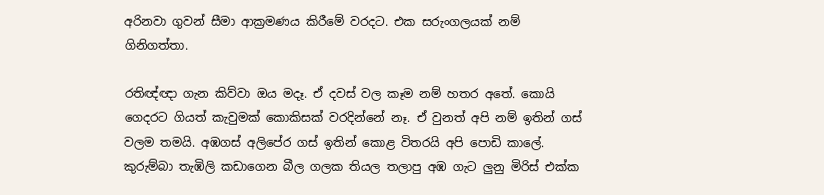අරිනවා ගුවන් සීමා ආක්‍රමණය කිරීමේ වරදට. එක සරුංගලයක් නම් ගිනිගත්තා.

රතිඥ්ඥා ගැන කිව්වා ඔය මදෑ. ඒ දවස් වල කෑම නම් හතර අතේ. කොයි ගෙදරට ගියත් කැවුමක් කොකිසක්‌ වරදින්නේ නෑ. ඒ වුනත් අපි නම් ඉතින් ගස් වලම තමයි. අඹගස් අලිපේර ගස් ඉතින් කොළ විතරයි අපි පොඩි කාලේ. කුරුම්බා තැඹිලි කඩාගෙන බීල ගලක තියල තලාපු අඹ ගැට ලුනු මිරිස් එක්ක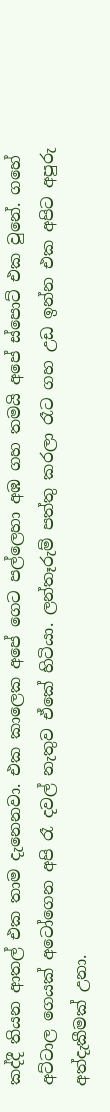කද්දී තියන ආතල් එක තාම දැනෙනවා. එක කාලෙක අපේ ගෙට පල්ලෙහා අඹ ගහ තමයි අපේ ස්පොට් එක වුනේ. ගහේ අට්ටාල ගෙයක් අටෝගෙන අපි රෑ දවල් නැතුව ඒකේ හිටියා. ලන්තෑරුම් පත්තු කරලා රෑට ගහ උඩ ඉන්න එක අපිට අපුරු අත්දැකීමක් උනා.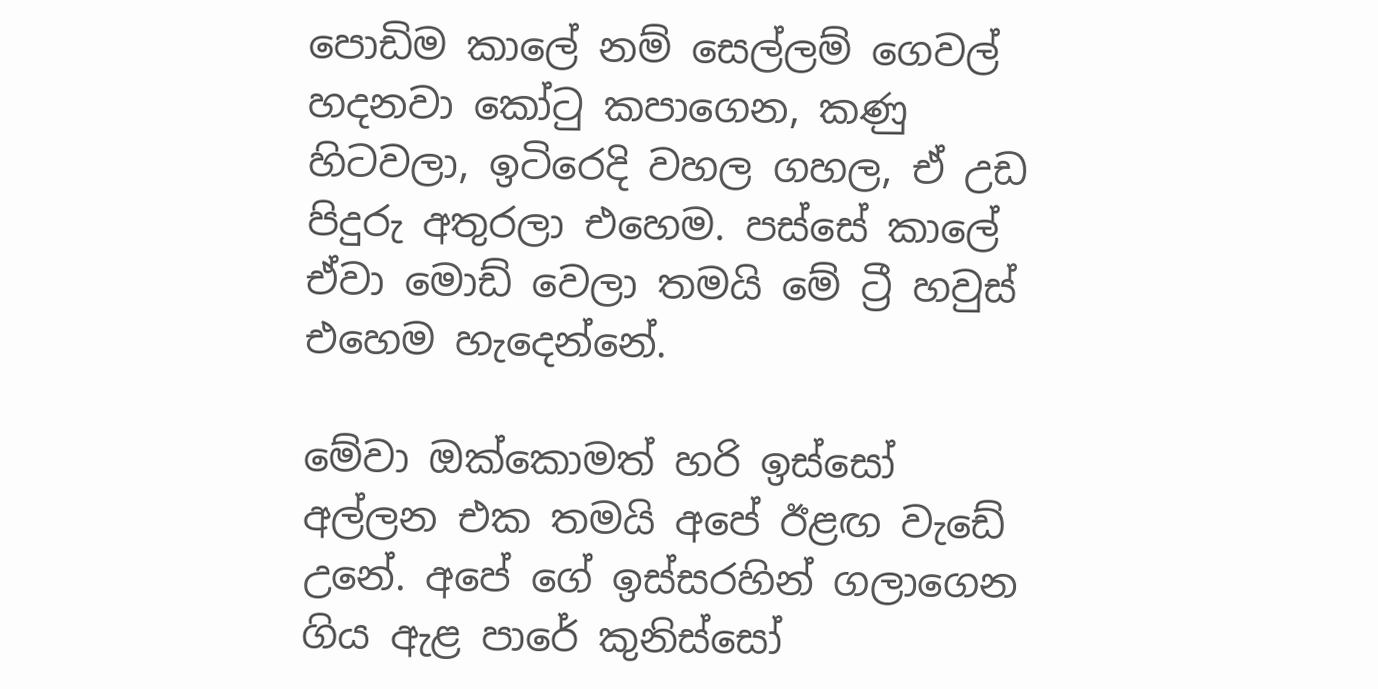පොඩිම කාලේ නම් සෙල්ලම් ගෙවල් හදනවා කෝටු කපාගෙන, කණු හිටවලා, ඉටිරෙදි වහල ගහල, ඒ උඩ පිදුරු අතුරලා එහෙම. පස්සේ කාලේ ඒවා මොඩ් වෙලා තමයි මේ ට්‍රී හවුස් එහෙම හැදෙන්නේ.

මේවා ඔක්කොමත් හරි ඉස්සෝ අල්ලන එක තමයි අපේ ඊළඟ වැඩේ උනේ. අපේ ගේ ඉස්සරහින් ගලාගෙන ගිය ඇළ පාරේ කුනිස්සෝ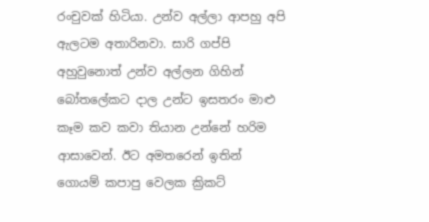රංචුවක් හිටියා. උන්ව අල්ලා ආපහු අපි ඇලටම අතාරිනවා. සාරි ගප්පි අහුවුනොත් උන්ව අල්ලන ගිහින් බෝතලේකට දාල උන්ට ඉසතරං මාළු කෑම කව කවා තියාන උන්නේ හරිම ආසාවෙන්. ඊට අමතරෙන් ඉතින් ගොයම් කපාපු වෙලක ක්‍රිකට්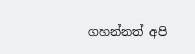ගහන්නත් අපි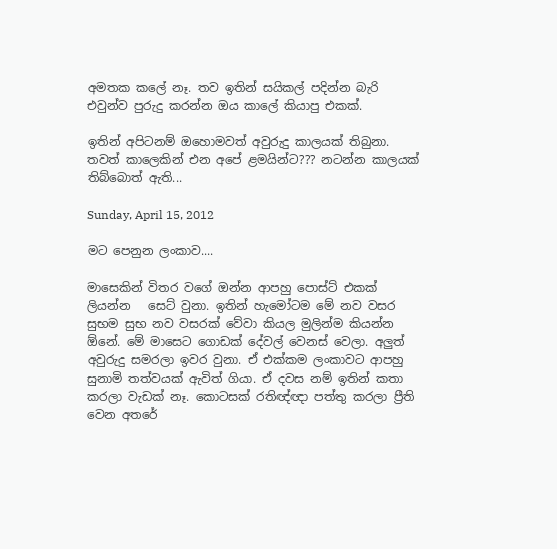අමතක කලේ නෑ. තව ඉතින් සයිකල් පදින්න බැරි එවුන්ව පුරුදු කරන්න ඔය කාලේ කියාපු එකක්.

ඉතින් අපිටනම් ඔහොමවත් අවුරුදු කාලයක් තිබුනා. තවත් කාලෙකින් එන අපේ ළමයින්ට??? නටන්න කාලයක් තිබ්බොත් ඇති...

Sunday, April 15, 2012

මට පෙනුන ලංකාව....

මාසෙකින් විතර වගේ ඔන්න ආපහු පොස්ට් එකක් ලියන්න   සෙට් වුනා. ඉතින් හැමෝටම මේ නව වසර සුභම සුභ නව වසරක් වේවා කියල මුලින්ම කියන්න ඕනේ. මේ මාසෙට ගොඩක් දේවල් වෙනස් වෙලා. අලුත් අවුරුදු සමරලා ඉවර වුනා. ඒ එක්කම ලංකාවට ආපහු සුනාමි තත්වයක් ඇවිත් ගියා. ඒ දවස නම් ඉතින් කතා කරලා වැඩක් නෑ. කොටසක් රතිඥ්ඥා පත්තු කරලා ප්‍රීති වෙන අතරේ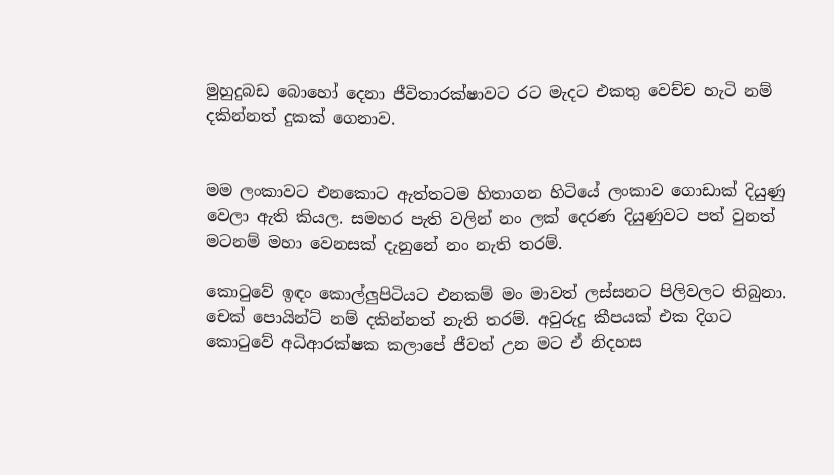මුහුදුබඩ බොහෝ දෙනා ජීවිතාරක්ෂාවට රට මැදට එකතු වෙච්ච හැටි නම් දකින්නත් දුකක් ගෙනාව.


මම ලංකාවට එනකොට ඇත්තටම හිතාගන හිටියේ ලංකාව ගොඩාක් දියුණු වෙලා ඇති කියල. සමහර පැති වලින් නං ලක් දෙරණ දියුණුවට පත් වුනත් මටනම් මහා වෙනසක් දැනුනේ නං නැති තරම්.

කොටුවේ ඉඳං කොල්ලුපිටියට එනකම් මං මාවත් ලස්සනට පිලිවලට තිබුනා. චෙක් පොයින්ට් නම් දකින්නත් නැති තරම්. අවුරුදු කීපයක් එක දිගට කොටුවේ අධිආරක්ෂක කලාපේ ජීවත් උන මට ඒ නිදහස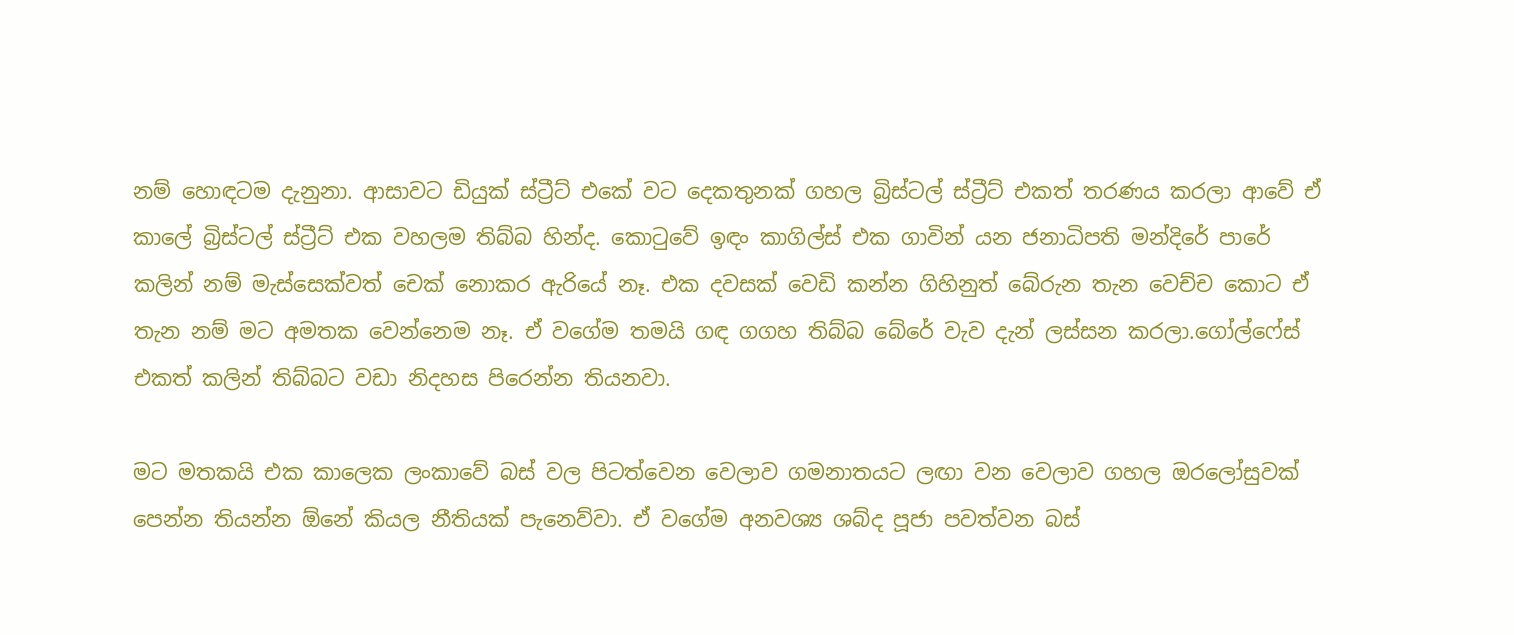නම් හොඳටම දැනුනා. ආසාවට ඩියුක් ස්ට්‍රීට් එකේ වට දෙකතුනක් ගහල බ්‍රිස්ටල් ස්ට්‍රීට් එකත් තරණය කරලා ආවේ ඒ කාලේ බ්‍රිස්ටල් ස්ට්‍රීට් එක වහලම තිබ්බ හින්ද. කොටුවේ ඉඳං කාගිල්ස් එක ගාවින් යන ජනාධිපති මන්දිරේ පාරේ කලින් නම් මැස්සෙක්වත් චෙක් නොකර ඇරියේ නෑ. එක දවසක් වෙඩි කන්න ගිහිනුත් බේරුන තැන වෙච්ච කොට ඒ තැන නම් මට අමතක වෙන්නෙම නෑ. ඒ වගේම තමයි ගඳ ගගහ තිබ්බ බේරේ වැව දැන් ලස්සන කරලා.ගෝල්ෆේස් එකත් කලින් තිබ්බට වඩා නිදහස පිරෙන්න තියනවා.

මට මතකයි එක කාලෙක ලංකාවේ බස් වල පිටත්වෙන වෙලාව ගමනාතයට ලඟා වන වෙලාව ගහල ඔරලෝසුවක් පෙන්න තියන්න ඕනේ කියල නීතියක් පැනෙව්වා. ඒ වගේම අනවශ්‍ය ශබ්ද පූජා පවත්වන බස්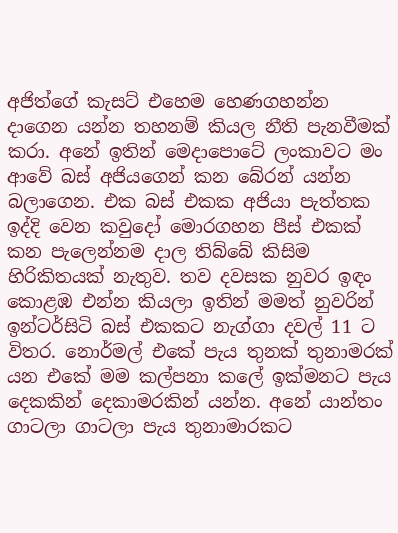අජිත්ගේ කැසට් එහෙම හෙණගහන්න දාගෙන යන්න තහනම් කියල නීති පැනවීමක් කරා. අනේ ඉතින් මෙදාපොටේ ලංකාවට මං ආවේ බස් අජියගෙන් කන බේරන් යන්න බලාගෙන. එක බස් එකක අජියා පැත්තක ඉද්දි වෙන කවුදෝ මොරගහන පීස්‌ එකක් කන පැලෙන්නම දාල තිබ්බේ කිසිම හිරිකිතයක් නැතුව. තව දවසක නුවර ඉඳං කොළඹ එන්න කියලා ඉතින් මමත් නුවරින් ඉන්ටර්සිටි බස් එකකට නැග්ගා දවල් 11 ට විතර. නොර්මල් එකේ පැය තුනක් තුනාමරක්‌ යන එකේ මම කල්පනා කලේ ඉක්මනට පැය දෙකකින් දෙකාමරකින් යන්න. අනේ යාන්තං ගාටලා ගාටලා පැය තුනාමාරකට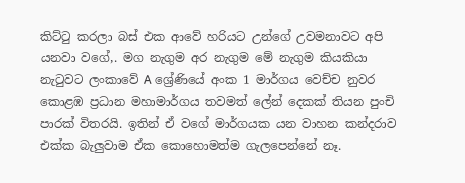කිට්ටු කරලා බස් එක ආවේ හරියට උන්ගේ උවමනාවට අපි යනවා වගේ,. මග නැගුම අර නැගුම මේ නැගුම කියකියා නැටුවට ලංකාවේ A ශ්‍රේණියේ අංක 1 මාර්ගය වෙච්ච නුවර කොළඹ ප්‍රධාන මහාමාර්ගය තවමත් ලේන් දෙකක් තියන පුංචි පාරක් විතරයි. ඉතින් ඒ වගේ මාර්ගයක යන වාහන කන්දරාව එක්ක බැලුවාම ඒක කොහොමත්ම ගැලපෙන්නේ නෑ.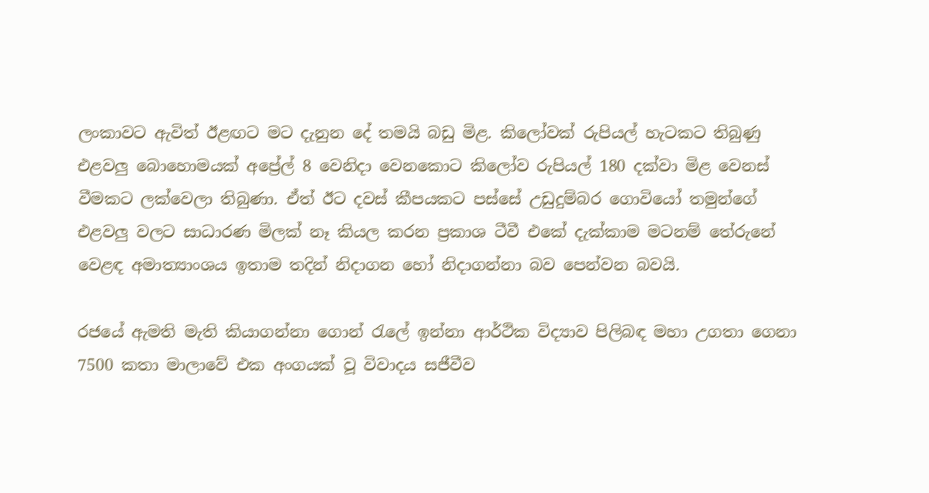ලංකාවට ඇවිත් ඊළඟට මට දැනුන දේ තමයි බඩු මිළ. කිලෝවක් රුපියල් හැටකට තිබුණු එළවලු බොහොමයක් අප්‍රේල් 8 වෙනිදා වෙනකොට කිලෝව රුපියල් 180 දක්වා මිළ වෙනස් වීමකට ලක්වෙලා තිබුණා. ඒත් ඊට දවස් කීපයකට පස්සේ උඩුදුම්බර ගොවියෝ තමුන්ගේ එළවලු වලට සාධාරණ මිලක් නෑ කියල කරන ප්‍රකාශ ටීවී එකේ දැක්කාම මටනම් තේරුනේ වෙළඳ අමාත්‍යාංශය ඉතාම තදින් නිදාගන හෝ නිදාගන්නා බව පෙන්වන බවයි.

රජයේ ඇමති මැති කියාගන්නා ගොන් රැලේ ඉන්නා ආර්ථික විද්‍යාව පිලිබඳ මහා උගතා ගෙනා 7500 කතා මාලාවේ එක අංගයක් වූ විවාදය සජීවීව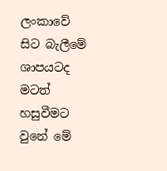ලංකාවේ සිට බැලීමේ ශාපයටද මටත් හසුවීමට වුනේ මේ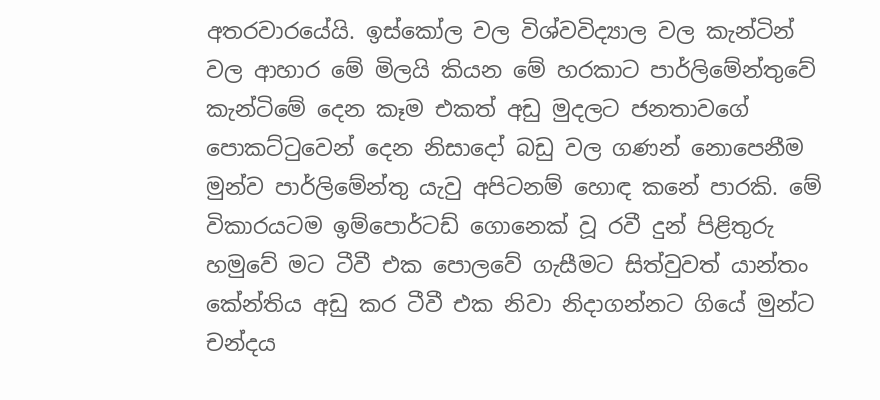අතරවාරයේයි. ඉස්කෝල වල විශ්වවිද්‍යාල වල කැන්ටින් වල ආහාර මේ මිලයි කියන මේ හරකාට පාර්ලිමේන්තුවේ කැන්ටිමේ දෙන කෑම එකත් අඩු මුදලට ජනතාවගේ පොකට්ටුවෙන් දෙන නිසාදෝ බඩු වල ගණන් නොපෙනීම මුන්ව පාර්ලිමේන්තු යැවු අපිටනම් හොඳ කනේ පාරකි. මේ විකාරයටම ඉම්පොර්ටඩ් ගොනෙක් වූ රවී දුන් පිළිතුරු හමුවේ මට ටීවී එක පොලවේ ගැසීමට සිත්වුවත් යාන්තං කේන්තිය අඩු කර ටීවී එක නිවා නිදාගන්නට ගියේ මුන්ට චන්දය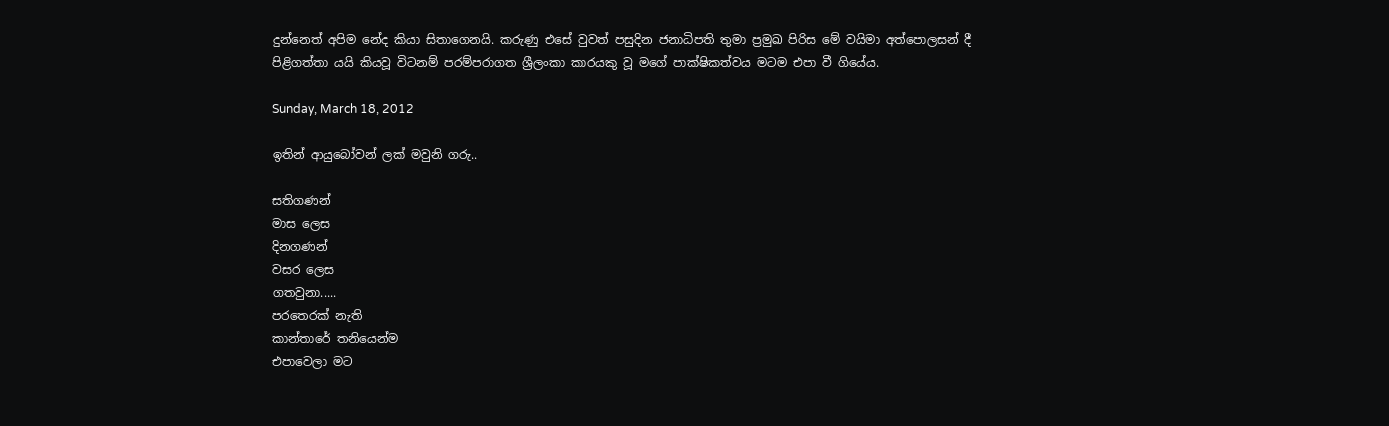දුන්නෙත් අපිම නේද කියා සිතාගෙනයි. කරුණු එසේ වුවත් පසුදින ජනාධිපති තුමා ප්‍රමුඛ පිරිස මේ වයිමා අත්පොලසන් දී පිළිගත්තා යයි කියවූ විටනම් පරම්පරාගත ශ්‍රීලංකා කාරයකු වූ මගේ පාක්ෂිකත්වය මටම එපා වී ගියේය.

Sunday, March 18, 2012

ඉතින් ආයුබෝවන් ලක් මවුනි ගරු..

සතිගණන්
මාස ලෙස
දිනගණන්
වසර ලෙස
ගතවුනා.....
පරතෙරක් නැති
කාන්තාරේ තනියෙන්ම
එපාවෙලා මට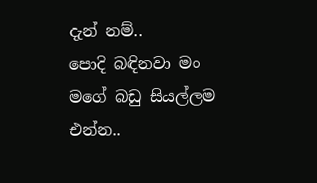දැන් නම්..
පොදි බඳිනවා මං
මගේ බඩු සියල්ලම
එන්න..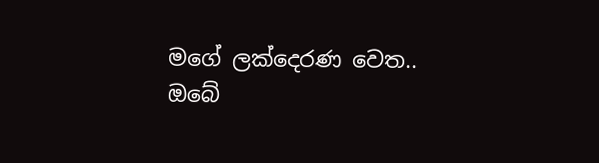මගේ ලක්දෙරණ වෙත..
ඔබේ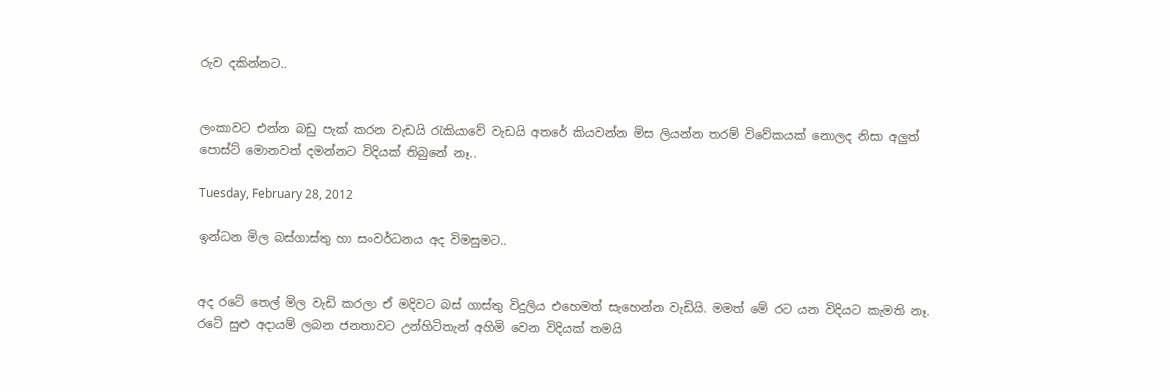රුව දකින්නට..


ලංකාවට එන්න බඩු පැක් කරන වැඩයි රැකියාවේ වැඩයි අතරේ කියවන්න මිස ලියන්න තරම් විවේකයක් නොලද නිසා අලුත් පොස්ට් මොනවත් දමන්නට විදියක් තිබුනේ නෑ..

Tuesday, February 28, 2012

ඉන්ධන මිල බස්ගාස්තු හා සංවර්ධනය අද විමසුමට..


අද රටේ තෙල් මිල වැඩි කරලා ඒ මදිවට බස් ගාස්තු විදුලිය එහෙමත් සැහෙන්න වැඩියි. මමත් මේ රට යන විදියට කැමති නෑ. රටේ සුළු අදායම් ලබන ජනතාවට උන්හිටිතැන් අහිමි වෙන විදියක් තමයි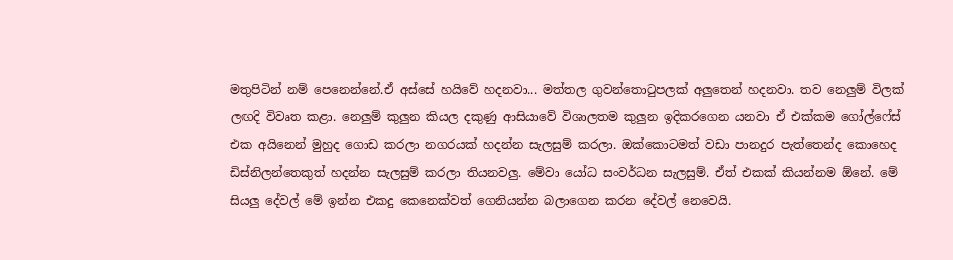මතුපිටින් නම් පෙනෙන්නේ.ඒ අස්සේ හයිවේ හදනවා... මත්තල ගුවන්තොටුපලක් අලුතෙන් හදනවා. තව නෙලුම් විලක් ලඟදි විවෘත කළා. නෙලුම් කුලුන කියල දකුණු ආසියාවේ විශාලතම කුලුන ඉදිකරගෙන යනවා ඒ එක්කම ගෝල්ෆේස් එක අයිනෙන් මුහුද ගොඩ කරලා නගරයක් හදන්න සැලසුම් කරලා. ඔක්කොටමත් වඩා පානදුර පැත්තෙන්ද කොහෙද ඩිස්නිලන්තෙකුත් හදන්න සැලසුම් කරලා තියනවලු. මේවා යෝධ සංවර්ධන සැලසුම්. ඒත් එකක් කියන්නම ඕනේ. මේ සියලු දේවල් මේ ඉන්න එකදු කෙනෙක්වත් ගෙනියන්න බලාගෙන කරන දේවල් නෙවෙයි.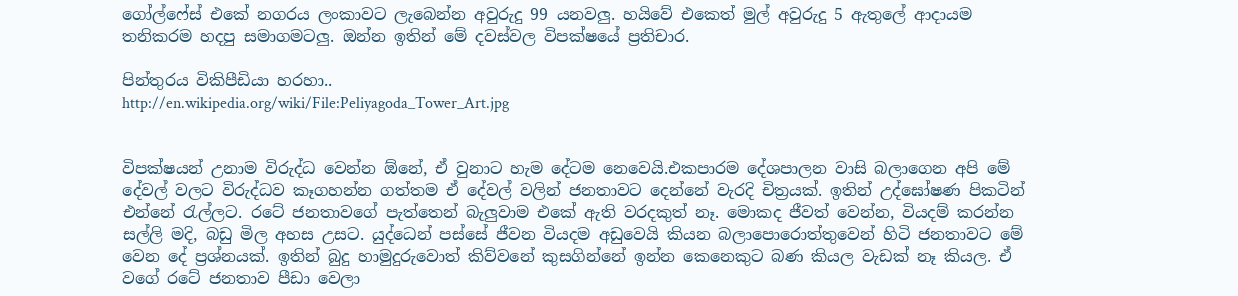ගෝල්ෆේස් එකේ නගරය ලංකාවට ලැබෙන්න අවුරුදු 99 යනවලු. හයිවේ එකෙත් මුල් අවුරුදු 5 ඇතුලේ ආදායම තනිකරම හදපු සමාගමටලු. ඔන්න ඉතින් මේ දවස්වල විපක්ෂයේ ප්‍රතිචාර.

පින්තුරය විකිපීඩියා හරහා..
http://en.wikipedia.org/wiki/File:Peliyagoda_Tower_Art.jpg


විපක්ෂයන් උනාම විරුද්ධ වෙන්න ඕනේ, ඒ වුනාට හැම දේටම නෙවෙයි.එකපාරම දේශපාලන වාසි බලාගෙන අපි මේ දේවල් වලට විරුද්ධව කෑගහන්න ගත්තම ඒ දේවල් වලින් ජනතාවට දෙන්නේ වැරදි චිත්‍රයක්. ඉතින් උද්ඝෝෂණ පිකටින් එන්නේ රැල්ලට. රටේ ජනතාවගේ පැත්තෙන් බැලුවාම එකේ ඇති වරදකුත් නෑ. මොකද ජීවත් වෙන්න, වියදම් කරන්න සල්ලි මදි, බඩු මිල අහස උසට. යුද්ධෙන් පස්සේ ජීවන වියදම අඩුවෙයි කියන බලාපොරොත්තුවෙන් හිටි ජනතාවට මේ වෙන දේ ප්‍රශ්නයක්. ඉතින් බුදු හාමුදුරුවොත් කිව්වනේ කුසගින්නේ ඉන්න කෙනෙකුට බණ කියල වැඩක් නෑ කියල. ඒ වගේ රටේ ජනතාව පීඩා වෙලා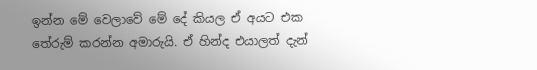ඉන්න මේ වෙලාවේ මේ දේ කියල ඒ අයට එක තේරුම් කරන්න අමාරුයි. ඒ හින්ද එයාලත් දැන්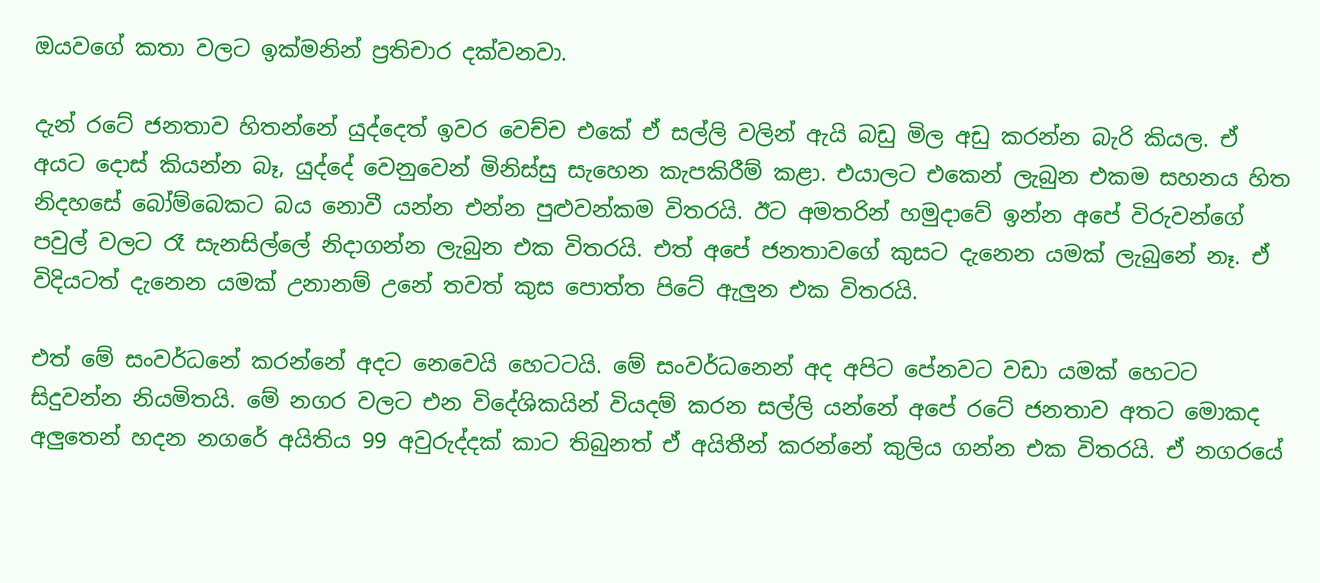ඔයවගේ කතා වලට ඉක්මනින් ප්‍රතිචාර දක්වනවා.

දැන් රටේ ජනතාව හිතන්නේ යුද්දෙත් ඉවර වෙච්ච එකේ ඒ සල්ලි වලින් ඇයි බඩු මිල අඩු කරන්න බැරි කියල. ඒ අයට දොස් කියන්න බෑ, යුද්දේ වෙනුවෙන් මිනිස්සු සැහෙන කැපකිරීම් කළා. එයාලට එකෙන් ලැබුන එකම සහනය හිත නිදහසේ බෝම්බෙකට බය නොවී යන්න එන්න පුළුවන්කම විතරයි. ඊට අමතරින් හමුදාවේ ඉන්න අපේ විරුවන්ගේ පවුල් වලට රෑ සැනසිල්ලේ නිදාගන්න ලැබුන එක විතරයි. එත් අපේ ජනතාවගේ කුසට දැනෙන යමක් ලැබුනේ නෑ. ඒ විදියටත් දැනෙන යමක් උනානම් උනේ තවත් කුස පොත්ත පිටේ ඇලුන එක විතරයි.

එත් මේ සංවර්ධනේ කරන්නේ අදට නෙවෙයි හෙටටයි. මේ සංවර්ධනෙන් අද අපිට පේනවට වඩා යමක් හෙටට සිදුවන්න නියමිතයි. මේ නගර වලට එන විදේශිකයින් වියදම් කරන සල්ලි යන්නේ අපේ රටේ ජනතාව අතට මොකද අලුතෙන් හදන නගරේ අයිතිය 99 අවුරුද්දක් කාට තිබුනත් ඒ අයිතීන් කරන්නේ කුලිය ගන්න එක විතරයි. ඒ නගරයේ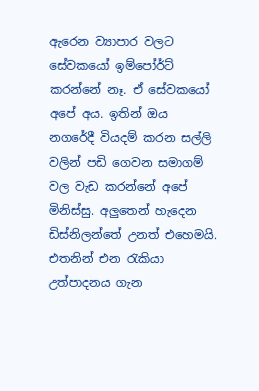ඇරෙන ව්‍යාපාර වලට සේවකයෝ ඉම්පෝර්ට් කරන්නේ නෑ. ඒ සේවකයෝ අපේ අය. ඉතින් ඔය නගරේදී වියදම් කරන සල්ලි වලින් පඩි ගෙවන සමාගම් වල වැඩ කරන්නේ අපේ මිනිස්සු. අලුතෙන් හැදෙන ඩිස්නිලන්තේ උනත් එහෙමයි. එතනින් එන රැකියා උත්පාදනය ගැන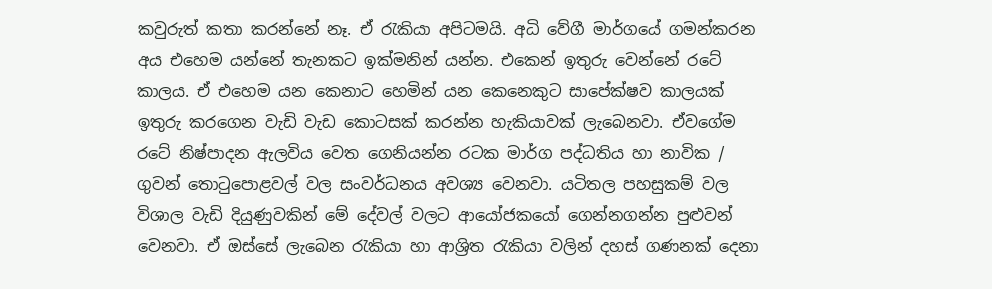කවුරුත් කතා කරන්නේ නෑ. ඒ රැකියා අපිටමයි. අධි වේගී මාර්ගයේ ගමන්කරන අය එහෙම යන්නේ තැනකට ඉක්මනින් යන්න. එකෙන් ඉතුරු වෙන්නේ රටේ කාලය. ඒ එහෙම යන කෙනාට හෙමින් යන කෙනෙකුට සාපේක්ෂව කාලයක් ඉතුරු කරගෙන වැඩි වැඩ කොටසක් කරන්න හැකියාවක් ලැබෙනවා. ඒවගේම රටේ නිෂ්පාදන ඇලවිය වෙත ගෙනියන්න රටක මාර්ග පද්ධතිය හා නාවික / ගුවන් තොටුපොළවල් වල සංවර්ධනය අවශ්‍ය වෙනවා. යටිතල පහසුකම් වල විශාල වැඩි දියුණුවකින් මේ දේවල් වලට ආයෝජකයෝ ගෙන්නගන්න පුළුවන් වෙනවා. ඒ ඔස්සේ ලැබෙන රැකියා හා ආශ්‍රිත රැකියා වලින් දහස් ගණනක් දෙනා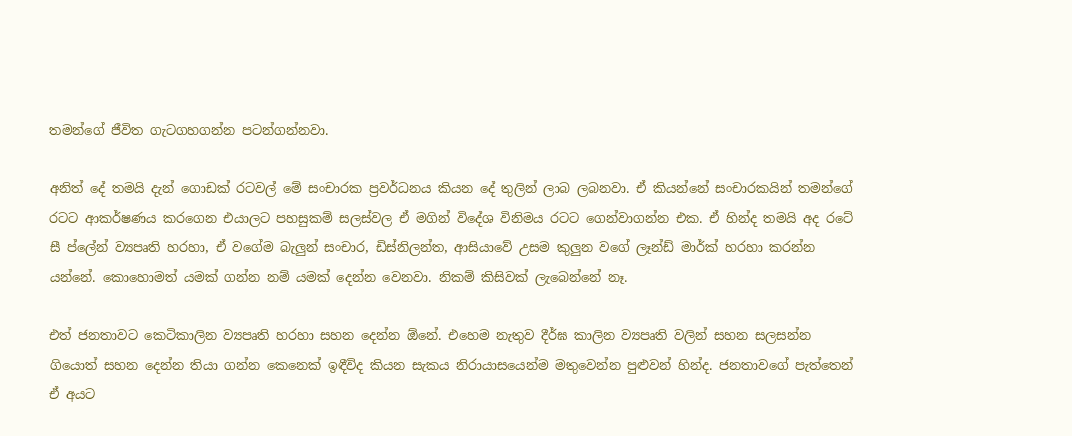තමන්ගේ ජීවිත ගැටගහගන්න පටන්ගන්නවා.

අනිත් දේ තමයි දැන් ගොඩක් රටවල් මේ සංචාරක ප්‍රවර්ධනය කියන දේ තුලින් ලාබ ලබනවා. ඒ කියන්නේ සංචාරකයින් තමන්ගේ රටට ආකර්ෂණය කරගෙන එයාලට පහසුකම් සලස්වල ඒ මගින් විදේශ විනිමය රටට ගෙන්වාගන්න එක. ඒ හින්ද තමයි අද රටේ සී ප්ලේන් ව්‍යපෘති හරහා, ඒ වගේම බැලුන් සංචාර, ඩිස්නිලන්ත, ආසියාවේ උසම කුලුන වගේ ලෑන්ඩ් මාර්ක් හරහා කරන්න යන්නේ. කොහොමත් යමක් ගන්න නම් යමක් දෙන්න වෙනවා. නිකම් කිසිවක් ලැබෙන්නේ නෑ.

එත් ජනතාවට කෙටිකාලින ව්‍යපෘති හරහා සහන දෙන්න ඕනේ. එහෙම නැතුව දීර්ඝ කාලින ව්‍යපෘති වලින් සහන සලසන්න ගියොත් සහන දෙන්න තියා ගන්න කෙනෙක් ඉඳීවිද කියන සැකය නිරායාසයෙන්ම මතුවෙන්න පුළුවන් හින්ද. ජනතාවගේ පැත්තෙන් ඒ අය‍ට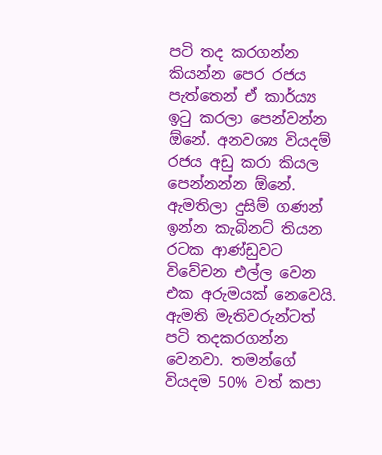පටි තද කරගන්න කියන්න පෙර රජය පැත්තෙන් ඒ කාර්ය්‍ය ඉටු කරලා පෙන්වන්න ඕනේ. අනවශ්‍ය වියදම් රජය අඩු කරා කියල පෙන්නන්න ඕනේ. ඇමතිලා දුසිම් ගණන් ඉන්න කැබිනට් තියන රටක ආණ්ඩුවට විවේචන එල්ල වෙන එක අරුමයක් නෙවෙයි. ඇමති මැතිවරුන්ටත් පටි තදකරගන්න වෙනවා. තමන්ගේ වියදම 50% වත් කපා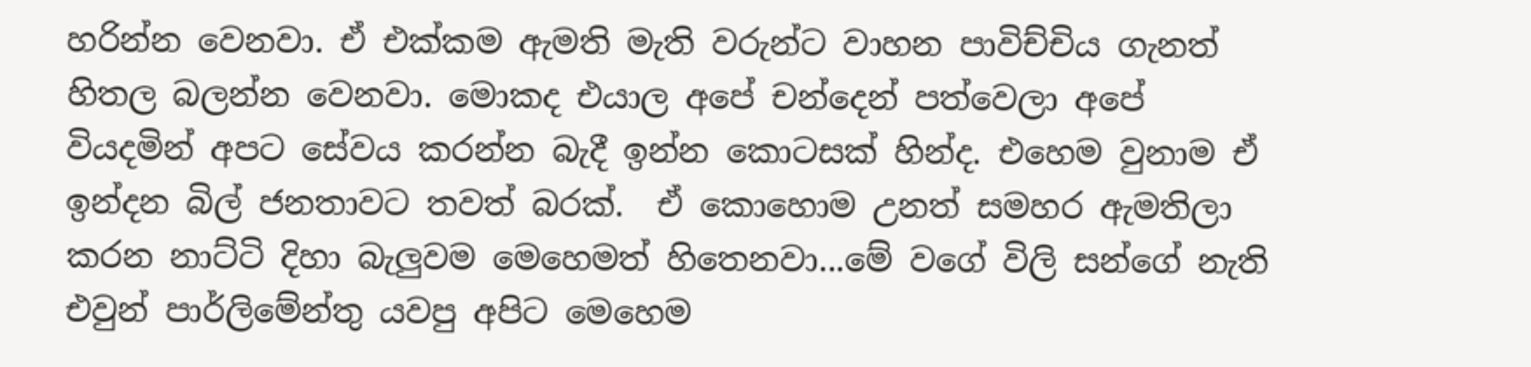හරින්න වෙනවා. ඒ එක්කම ඇමති මැති වරුන්ට වාහන පාවිච්චිය ගැනත් හිතල බලන්න වෙනවා. මොකද එයාල අපේ චන්දෙන් පත්වෙලා අපේ වියදමින් අපට සේවය කරන්න බැදී ඉන්න කොටසක් හින්ද. එහෙම වුනාම ඒ ඉන්දන බිල් ජනතාවට තවත් බරක්.  ඒ කොහොම උනත් සමහර ඇමතිලා කරන නාට්ටි දිහා බැලුවම මෙහෙමත් හිතෙනවා...මේ වගේ විලි සන්ගේ නැති එවුන් පාර්ලිමේන්තු යවපු අපිට මෙහෙම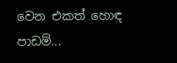වෙන එකත් හොඳ පාඩම්...